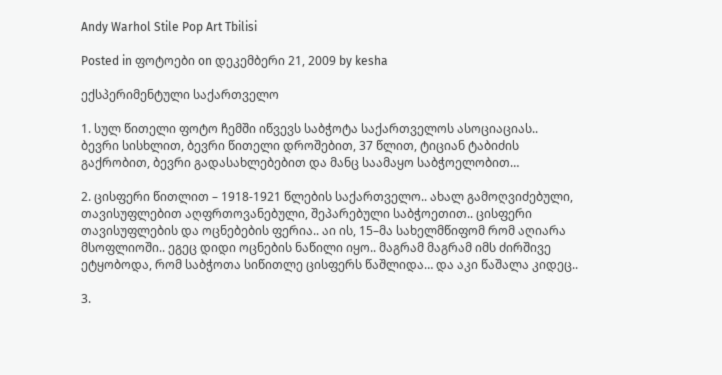Andy Warhol Stile Pop Art Tbilisi

Posted in ფოტოები on დეკემბერი 21, 2009 by kesha

ექსპერიმენტული საქართველო

1. სულ წითელი ფოტო ჩემში იწვევს საბჭოტა საქართველოს ასოციაციას..
ბევრი სისხლით, ბევრი წითელი დროშებით, 37 წლით, ტიციან ტაბიძის გაქრობით, ბევრი გადასახლებებით და მანც საამაყო საბჭოელობით…

2. ცისფერი წითლით – 1918-1921 წლების საქართველო.. ახალ გამოღვიძებული, თავისუფლებით აღფრთოვანებული, შეპარებული საბჭოეთით.. ცისფერი თავისუფლების და ოცნებების ფერია.. აი ის, 15–მა სახელმწიფომ რომ აღიარა მსოფლიოში.. ეგეც დიდი ოცნების ნაწილი იყო.. მაგრამ მაგრამ იმს ძირშივე ეტყობოდა, რომ საბჭოთა სიწითლე ცისფერს წაშლიდა… და აკი წაშალა კიდეც..

3.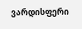ვარდისფერი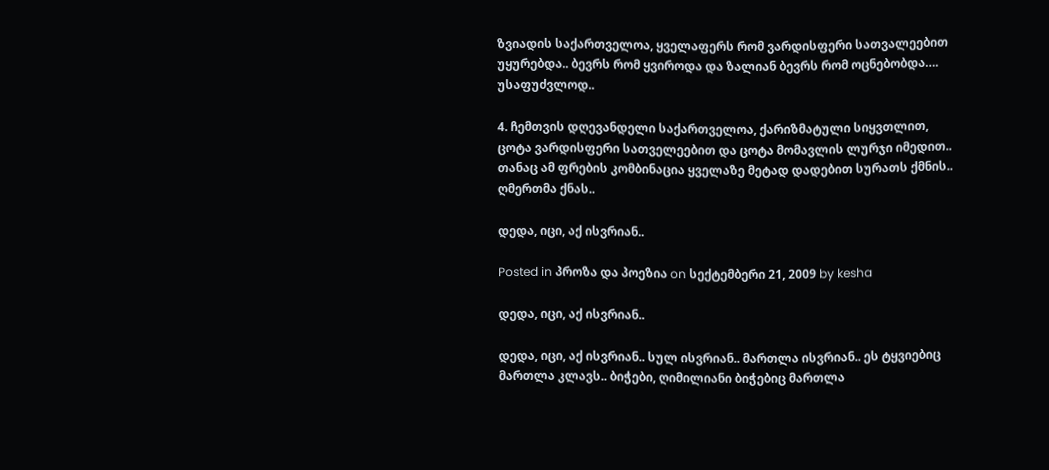ზვიადის საქართველოა, ყველაფერს რომ ვარდისფერი სათვალეებით უყურებდა.. ბევრს რომ ყვიროდა და ზალიან ბევრს რომ ოცნებობდა…. უსაფუძვლოდ..

4. ჩემთვის დღევანდელი საქართველოა, ქარიზმატული სიყვთლით, ცოტა ვარდისფერი სათველეებით და ცოტა მომავლის ლურჯი იმედით.. თანაც ამ ფრების კომბინაცია ყველაზე მეტად დადებით სურათს ქმნის.. ღმერთმა ქნას..

დედა, იცი, აქ ისვრიან..

Posted in პროზა და პოეზია on სექტემბერი 21, 2009 by kesha

დედა, იცი, აქ ისვრიან..

დედა, იცი, აქ ისვრიან.. სულ ისვრიან.. მართლა ისვრიან.. ეს ტყვიებიც მართლა კლავს.. ბიჭები, ღიმილიანი ბიჭებიც მართლა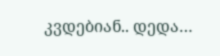კვდებიან.. დედა…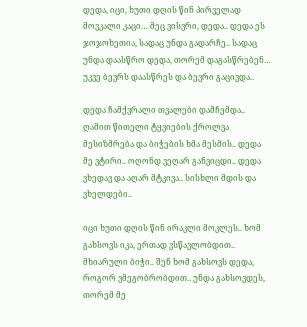დედა, იცი, ხუთი დღის წინ პირველად მოვკალი კაცი… მეც ვისვრი, დედა.. დედა ეს ჯოჯოხეთია, სადაც უნდა გადარჩე.. სადაც უნდა დაასწრო დედა, თორემ დაგასწრებენ… უკვე ბევრს დაასწრეს და ბევრი გაცივდა..

დედა ჩამქვრალი თვალები დამჩემდა.. ღამით წითელი ტყვიების ქროლვა მესიზმრება და ბიჭების ხმა მესმის.. დედა მე ვტირი.. ოღონდ ვეღარ განვიცდი.. დედა ვხედავ და აღარ მტკივა.. სისხლი მდის და ვხელდები..

იცი ხუთი დღის წინ ირაკლი მოკლეს.. ხომ გახსოვს იკა, ერთად ვსწავლობდით.. მხიარული ბიჭი.. შენ ხომ გახსოვს დედა, როგორ ვმეგობრობდით.. უნდა გახსოვდეს, თორემ მე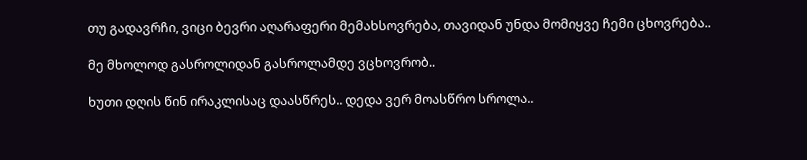თუ გადავრჩი, ვიცი ბევრი აღარაფერი მემახსოვრება, თავიდან უნდა მომიყვე ჩემი ცხოვრება..

მე მხოლოდ გასროლიდან გასროლამდე ვცხოვრობ..

ხუთი დღის წინ ირაკლისაც დაასწრეს.. დედა ვერ მოასწრო სროლა..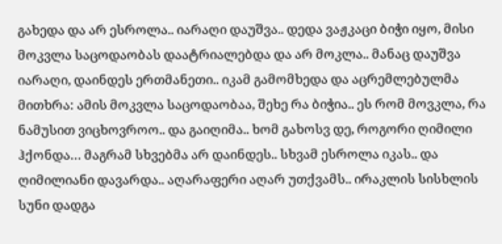გახედა და არ ესროლა.. იარაღი დაუშვა.. დედა ვაჟკაცი ბიჭი იყო, მისი მოკვლა საცოდაობას დაატრიალებდა და არ მოკლა.. მანაც დაუშვა იარაღი, დაინდეს ერთმანეთი.. იკამ გამომხედა და აცრემლებულმა მითხრა: ამის მოკვლა საცოდაობაა, შეხე რა ბიჭია.. ეს რომ მოვკლა, რა ნამუსით ვიცხოვროო.. და გაიღიმა.. ხომ გახოსვ დე, როგორი ღიმილი ჰქონდა… მაგრამ სხვებმა არ დაინდეს.. სხვამ ესროლა იკას.. და ღიმილიანი დავარდა.. აღარაფერი აღარ უთქვამს.. ირაკლის სისხლის სუნი დადგა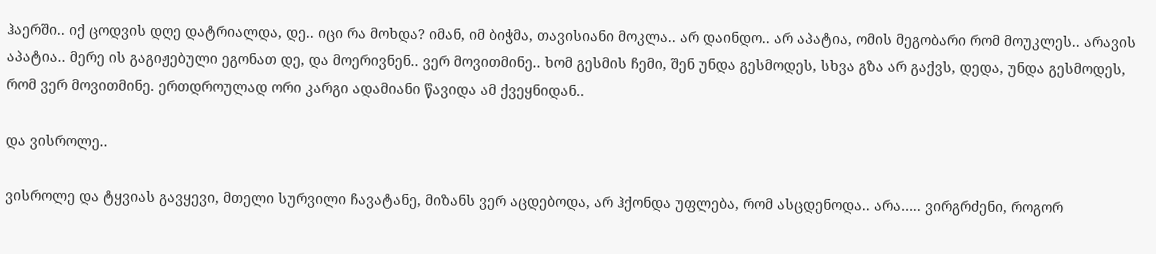ჰაერში.. იქ ცოდვის დღე დატრიალდა, დე.. იცი რა მოხდა? იმან, იმ ბიჭმა, თავისიანი მოკლა.. არ დაინდო.. არ აპატია, ომის მეგობარი რომ მოუკლეს.. არავის აპატია.. მერე ის გაგიჟებული ეგონათ დე, და მოერივნენ.. ვერ მოვითმინე.. ხომ გესმის ჩემი, შენ უნდა გესმოდეს, სხვა გზა არ გაქვს, დედა, უნდა გესმოდეს, რომ ვერ მოვითმინე. ერთდროულად ორი კარგი ადამიანი წავიდა ამ ქვეყნიდან..

და ვისროლე..

ვისროლე და ტყვიას გავყევი, მთელი სურვილი ჩავატანე, მიზანს ვერ აცდებოდა, არ ჰქონდა უფლება, რომ ასცდენოდა.. არა….. ვირგრძენი, როგორ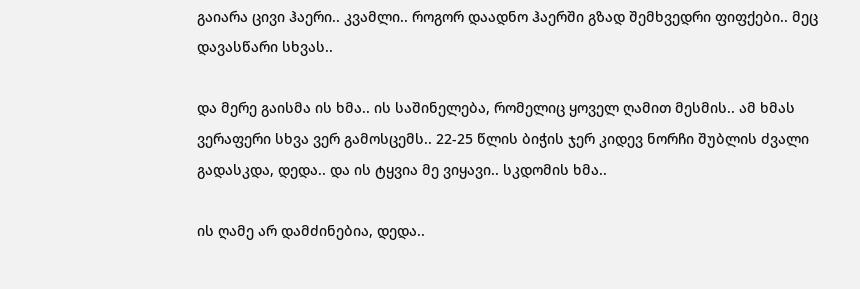გაიარა ცივი ჰაერი.. კვამლი.. როგორ დაადნო ჰაერში გზად შემხვედრი ფიფქები.. მეც დავასწარი სხვას..

და მერე გაისმა ის ხმა.. ის საშინელება, რომელიც ყოველ ღამით მესმის.. ამ ხმას ვერაფერი სხვა ვერ გამოსცემს.. 22-25 წლის ბიჭის ჯერ კიდევ ნორჩი შუბლის ძვალი გადასკდა, დედა.. და ის ტყვია მე ვიყავი.. სკდომის ხმა..

ის ღამე არ დამძინებია, დედა..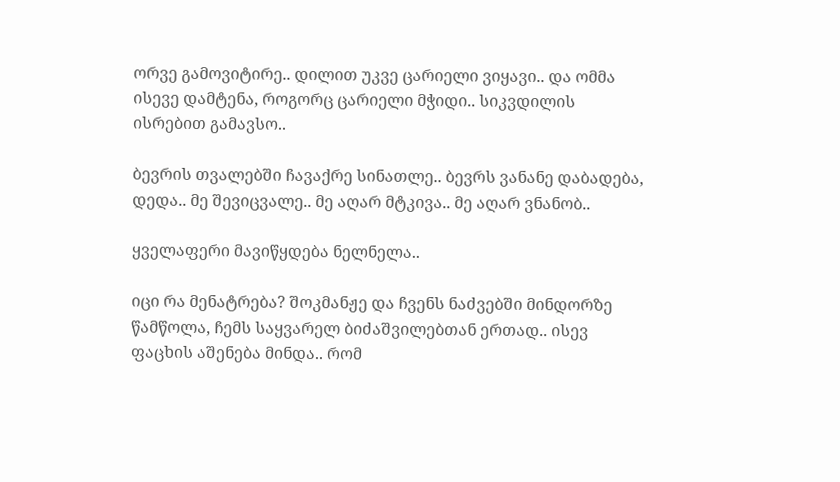ორვე გამოვიტირე.. დილით უკვე ცარიელი ვიყავი.. და ომმა ისევე დამტენა, როგორც ცარიელი მჭიდი.. სიკვდილის ისრებით გამავსო..

ბევრის თვალებში ჩავაქრე სინათლე.. ბევრს ვანანე დაბადება, დედა.. მე შევიცვალე.. მე აღარ მტკივა.. მე აღარ ვნანობ..

ყველაფერი მავიწყდება ნელნელა..

იცი რა მენატრება? შოკმანჟე და ჩვენს ნაძვებში მინდორზე წამწოლა, ჩემს საყვარელ ბიძაშვილებთან ერთად.. ისევ ფაცხის აშენება მინდა.. რომ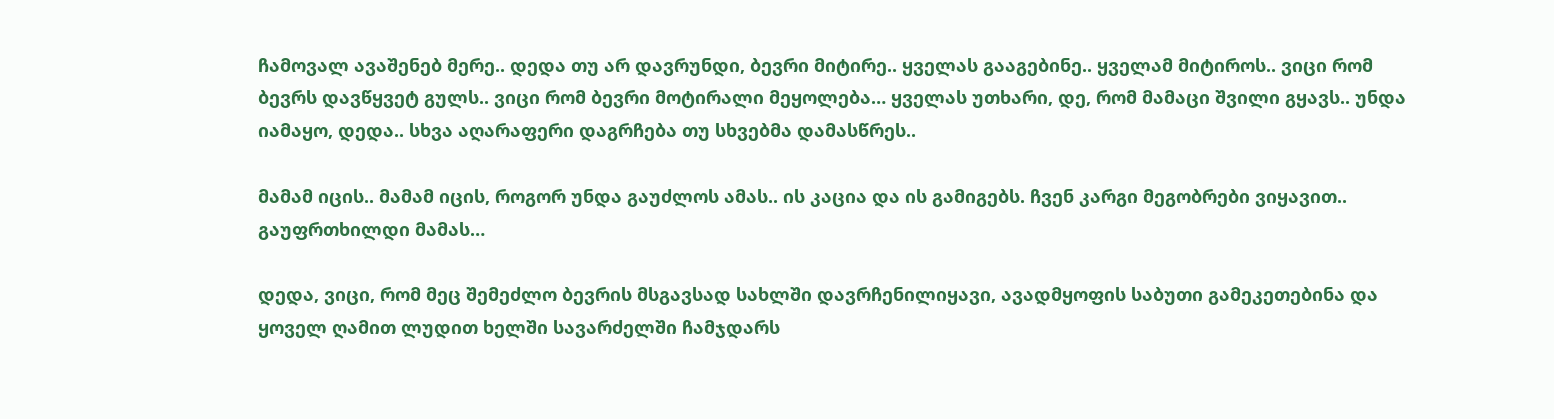ჩამოვალ ავაშენებ მერე.. დედა თუ არ დავრუნდი, ბევრი მიტირე.. ყველას გააგებინე.. ყველამ მიტიროს.. ვიცი რომ ბევრს დავწყვეტ გულს.. ვიცი რომ ბევრი მოტირალი მეყოლება… ყველას უთხარი, დე, რომ მამაცი შვილი გყავს.. უნდა იამაყო, დედა.. სხვა აღარაფერი დაგრჩება თუ სხვებმა დამასწრეს..

მამამ იცის.. მამამ იცის, როგორ უნდა გაუძლოს ამას.. ის კაცია და ის გამიგებს. ჩვენ კარგი მეგობრები ვიყავით.. გაუფრთხილდი მამას…

დედა, ვიცი, რომ მეც შემეძლო ბევრის მსგავსად სახლში დავრჩენილიყავი, ავადმყოფის საბუთი გამეკეთებინა და ყოველ ღამით ლუდით ხელში სავარძელში ჩამჯდარს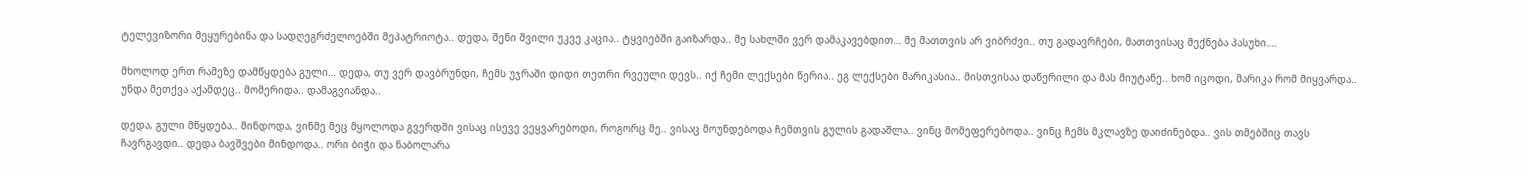ტელევიზორი მეყურებინა და სადღეგრძელოებში მეპატრიოტა.. დედა, შენი შვილი უკვე კაცია.. ტყვიებში გაიზარდა.. მე სახლში ვერ დამაკავებდით… მე მათთვის არ ვიბრძვი.. თუ გადავრჩები, მათთვისაც მექნება პასუხი….

მხოლოდ ერთ რამეზე დამწყდება გული… დედა, თუ ვერ დავბრუნდი, ჩემს უჯრაში დიდი თეთრი რვეული დევს.. იქ ჩემი ლექსები წერია.. ეგ ლექსები მარიკასია.. მისთვისაა დაწერილი და მას მიუტანე.. ხომ იცოდი, მარიკა რომ მიყვარდა.. უნდა მეთქვა აქამდეც.. მომერიდა.. დამაგვიანდა..

დედა, გული მწყდება.. მინდოდა, ვინმე მეც მყოლოდა გვერდში ვისაც ისევე ვეყვარებოდი, როგორც მე.. ვისაც მოუნდებოდა ჩემთვის გულის გადაშლა.. ვინც მომეფერებოდა.. ვინც ჩემს მკლავზე დაიძინებდა.. ვის თმებშიც თავს ჩავრგავდი.. დედა ბავშვები მინდოდა.. ორი ბიჭი და ნაბოლარა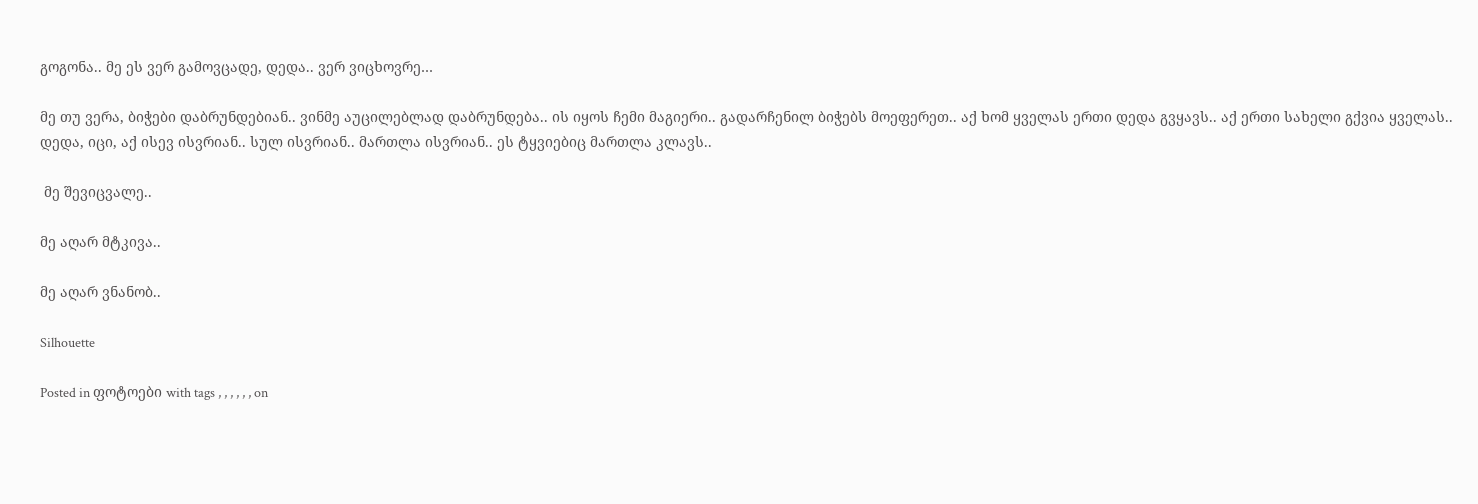გოგონა.. მე ეს ვერ გამოვცადე, დედა.. ვერ ვიცხოვრე…

მე თუ ვერა, ბიჭები დაბრუნდებიან.. ვინმე აუცილებლად დაბრუნდება.. ის იყოს ჩემი მაგიერი.. გადარჩენილ ბიჭებს მოეფერეთ.. აქ ხომ ყველას ერთი დედა გვყავს.. აქ ერთი სახელი გქვია ყველას.. დედა, იცი, აქ ისევ ისვრიან.. სულ ისვრიან.. მართლა ისვრიან.. ეს ტყვიებიც მართლა კლავს..

 მე შევიცვალე..

მე აღარ მტკივა..

მე აღარ ვნანობ..

Silhouette

Posted in ფოტოები with tags , , , , , , on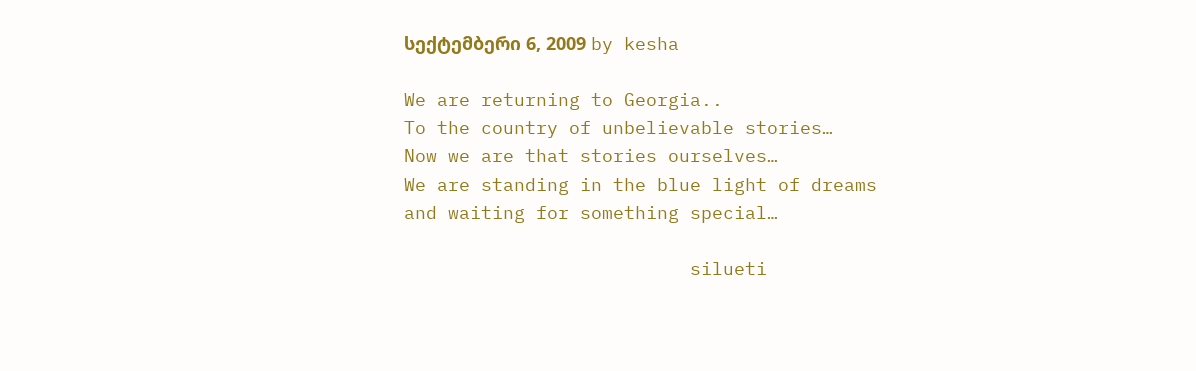სექტემბერი 6, 2009 by kesha

We are returning to Georgia..
To the country of unbelievable stories…
Now we are that stories ourselves…
We are standing in the blue light of dreams
and waiting for something special…

                          silueti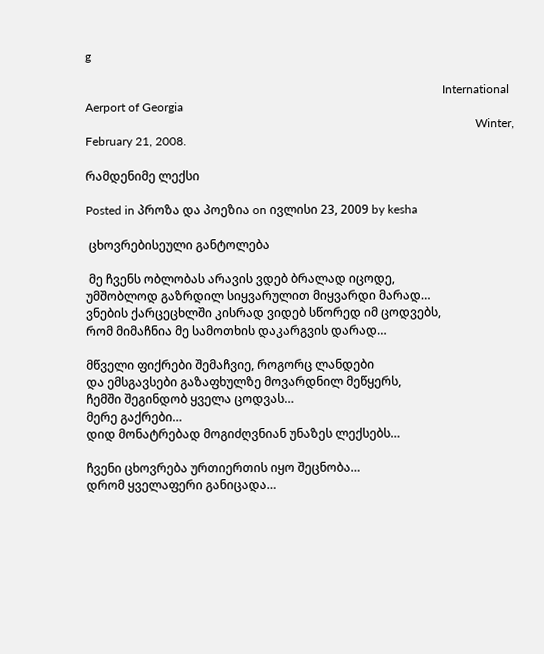g

                                                                                                                       International Aerport of Georgia
                                                                                                                                  Winter, February 21, 2008.

რამდენიმე ლექსი

Posted in პროზა და პოეზია on ივლისი 23, 2009 by kesha

 ცხოვრებისეული განტოლება

 მე ჩვენს ობლობას არავის ვდებ ბრალად იცოდე,
უმშობლოდ გაზრდილ სიყვარულით მიყვარდი მარად…
ვნების ქარცეცხლში კისრად ვიდებ სწორედ იმ ცოდვებს,
რომ მიმაჩნია მე სამოთხის დაკარგვის დარად…

მწველი ფიქრები შემაჩვიე, როგორც ლანდები
და ემსგავსები გაზაფხულზე მოვარდნილ მეწყერს,
ჩემში შეგინდობ ყველა ცოდვას…
მერე გაქრები…
დიდ მონატრებად მოგიძღვნიან უნაზეს ლექსებს…

ჩვენი ცხოვრება ურთიერთის იყო შეცნობა…
დრომ ყველაფერი განიცადა…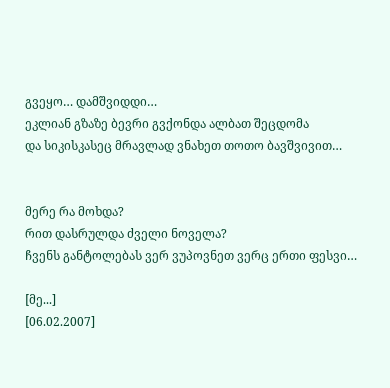გვეყო… დამშვიდდი…
ეკლიან გზაზე ბევრი გვქონდა ალბათ შეცდომა
და სიკისკასეც მრავლად ვნახეთ თოთო ბავშვივით…


მერე რა მოხდა?
რით დასრულდა ძველი ნოველა?
ჩვენს განტოლებას ვერ ვუპოვნეთ ვერც ერთი ფესვი…

[მე...]
[06.02.2007]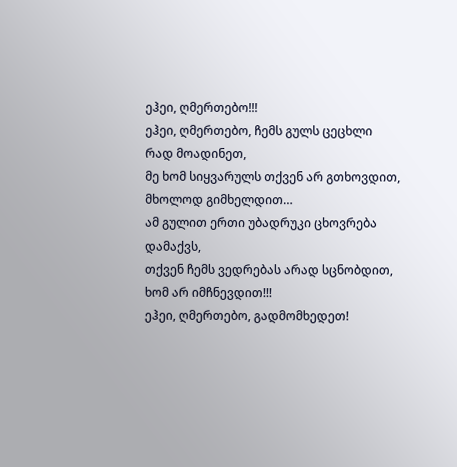ეჰეი, ღმერთებო!!!
ეჰეი, ღმერთებო, ჩემს გულს ცეცხლი რად მოადინეთ,
მე ხომ სიყვარულს თქვენ არ გთხოვდით,
მხოლოდ გიმხელდით…
ამ გულით ერთი უბადრუკი ცხოვრება დამაქვს,
თქვენ ჩემს ვედრებას არად სცნობდით,
ხომ არ იმჩნევდით!!!
ეჰეი, ღმერთებო, გადმომხედეთ!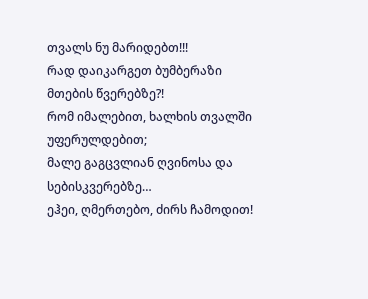თვალს ნუ მარიდებთ!!!
რად დაიკარგეთ ბუმბერაზი მთების წვერებზე?!
რომ იმალებით, ხალხის თვალში უფერულდებით;
მალე გაგცვლიან ღვინოსა და სებისკვერებზე…
ეჰეი, ღმერთებო, ძირს ჩამოდით!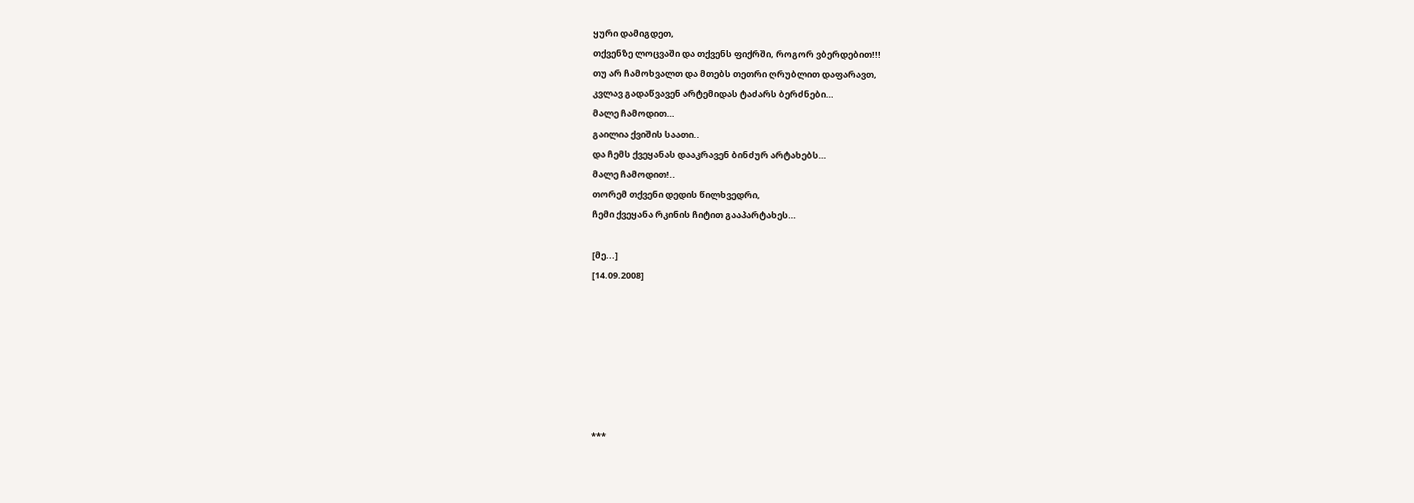ყური დამიგდეთ,
თქვენზე ლოცვაში და თქვენს ფიქრში, როგორ ვბერდებით!!!
თუ არ ჩამოხვალთ და მთებს თეთრი ღრუბლით დაფარავთ,
კვლავ გადაწვავენ არტემიდას ტაძარს ბერძნები…
მალე ჩამოდით…
გაილია ქვიშის საათი..
და ჩემს ქვეყანას დააკრავენ ბინძურ არტახებს…
მალე ჩამოდით!..
თორემ თქვენი დედის წილხვედრი,
ჩემი ქვეყანა რკინის ჩიტით გააპარტახეს…

[მე...]
[14.09.2008]







***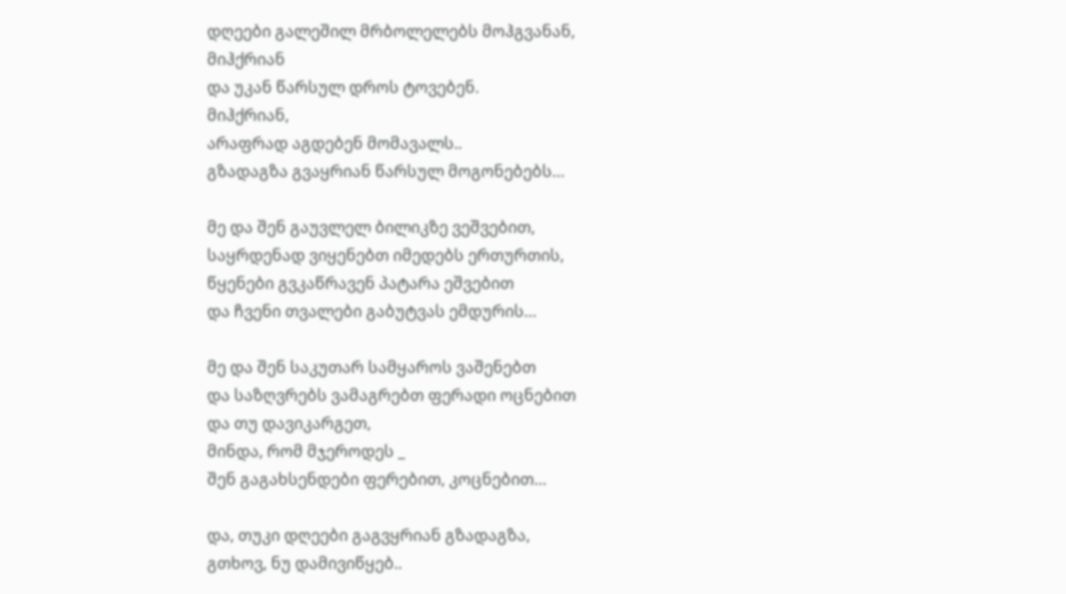დღეები გალეშილ მრბოლელებს მოჰგვანან,
მიჰქრიან
და უკან წარსულ დროს ტოვებენ.
მიჰქრიან,
არაფრად აგდებენ მომავალს..
გზადაგზა გვაყრიან წარსულ მოგონებებს…

მე და შენ გაუვლელ ბილიკზე ვეშვებით,
საყრდენად ვიყენებთ იმედებს ერთურთის,
წყენები გვკაწრავენ პატარა ეშვებით
და ჩვენი თვალები გაბუტვას ემდურის…

მე და შენ საკუთარ სამყაროს ვაშენებთ
და საზღვრებს ვამაგრებთ ფერადი ოცნებით
და თუ დავიკარგეთ,
მინდა, რომ მჯეროდეს _
შენ გაგახსენდები ფერებით, კოცნებით…

და, თუკი დღეები გაგვყრიან გზადაგზა,
გთხოვ, ნუ დამივიწყებ..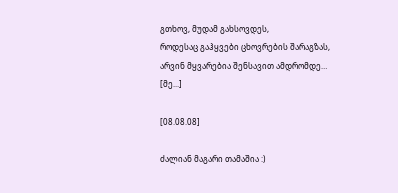გთხოვ, მუდამ გახსოვდეს,
როდესაც გაჰყვები ცხოვრების შარაგზას,
არვინ მყვარებია შენსავით ამდრომდე…
[მე...]

[08.08.08]

ძალიან მაგარი თამაშია :)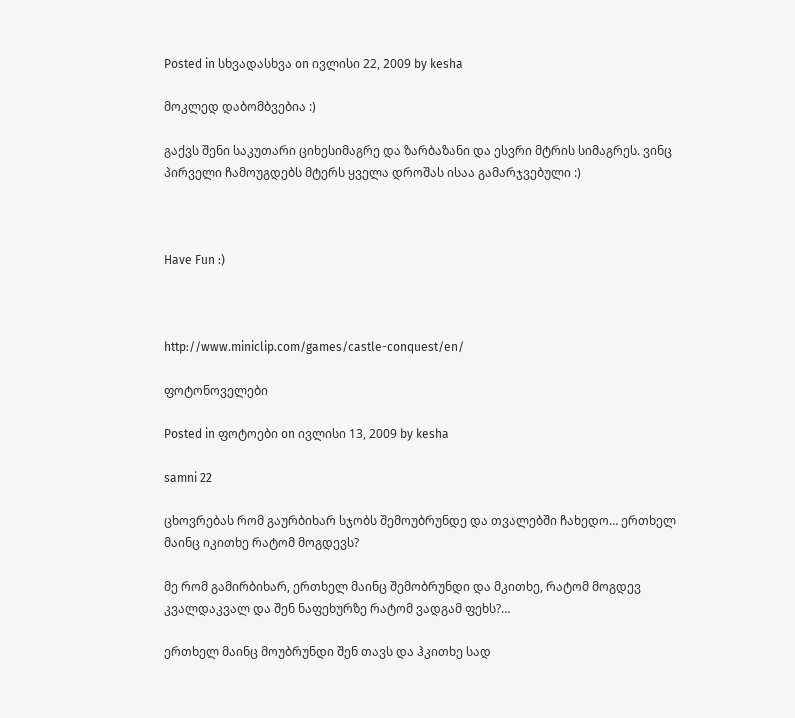Posted in სხვადასხვა on ივლისი 22, 2009 by kesha

მოკლედ დაბომბვებია :)

გაქვს შენი საკუთარი ციხესიმაგრე და ზარბაზანი და ესვრი მტრის სიმაგრეს. ვინც პირველი ჩამოუგდებს მტერს ყველა დროშას ისაა გამარჯვებული :)



Have Fun :)



http://www.miniclip.com/games/castle-conquest/en/

ფოტონოველები

Posted in ფოტოები on ივლისი 13, 2009 by kesha

samni 22

ცხოვრებას რომ გაურბიხარ სჯობს შემოუბრუნდე და თვალებში ჩახედო… ერთხელ მაინც იკითხე რატომ მოგდევს?

მე რომ გამირბიხარ, ერთხელ მაინც შემობრუნდი და მკითხე, რატომ მოგდევ კვალდაკვალ და შენ ნაფეხურზე რატომ ვადგამ ფეხს?…

ერთხელ მაინც მოუბრუნდი შენ თავს და ჰკითხე სად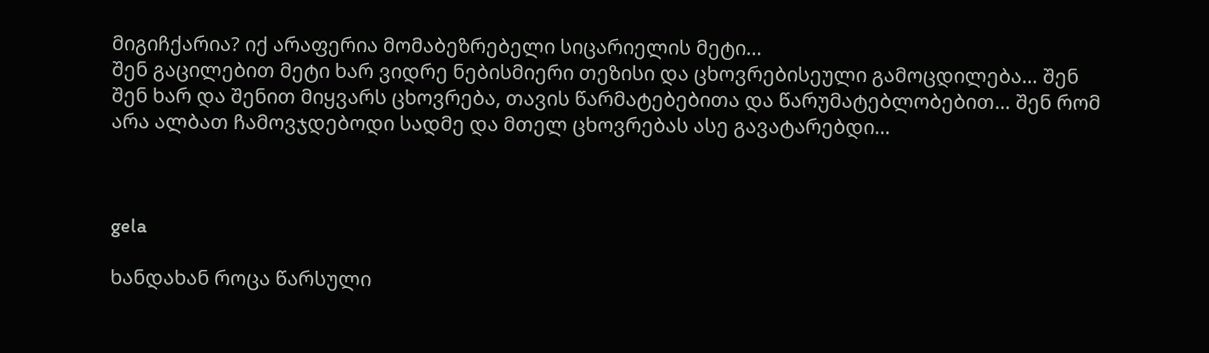მიგიჩქარია? იქ არაფერია მომაბეზრებელი სიცარიელის მეტი…
შენ გაცილებით მეტი ხარ ვიდრე ნებისმიერი თეზისი და ცხოვრებისეული გამოცდილება… შენ შენ ხარ და შენით მიყვარს ცხოვრება, თავის წარმატებებითა და წარუმატებლობებით… შენ რომ არა ალბათ ჩამოვჯდებოდი სადმე და მთელ ცხოვრებას ასე გავატარებდი…



gela

ხანდახან როცა წარსული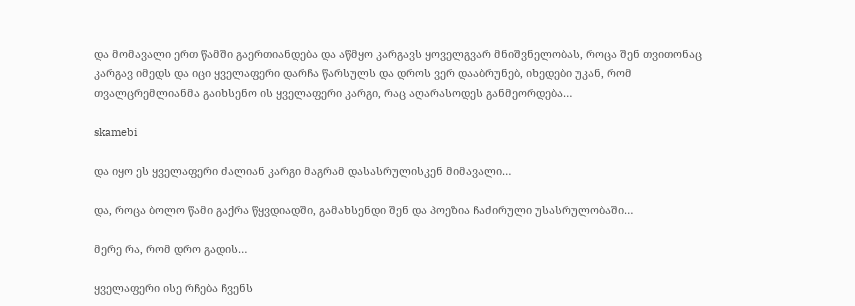და მომავალი ერთ წამში გაერთიანდება და აწმყო კარგავს ყოველგვარ მნიშვნელობას, როცა შენ თვითონაც კარგავ იმედს და იცი ყველაფერი დარჩა წარსულს და დროს ვერ დააბრუნებ, იხედები უკან, რომ თვალცრემლიანმა გაიხსენო ის ყველაფერი კარგი, რაც აღარასოდეს განმეორდება…

skamebi

და იყო ეს ყველაფერი ძალიან კარგი მაგრამ დასასრულისკენ მიმავალი…

და, როცა ბოლო წამი გაქრა წყვდიადში, გამახსენდი შენ და პოეზია ჩაძირული უსასრულობაში…

მერე რა, რომ დრო გადის…

ყველაფერი ისე რჩება ჩვენს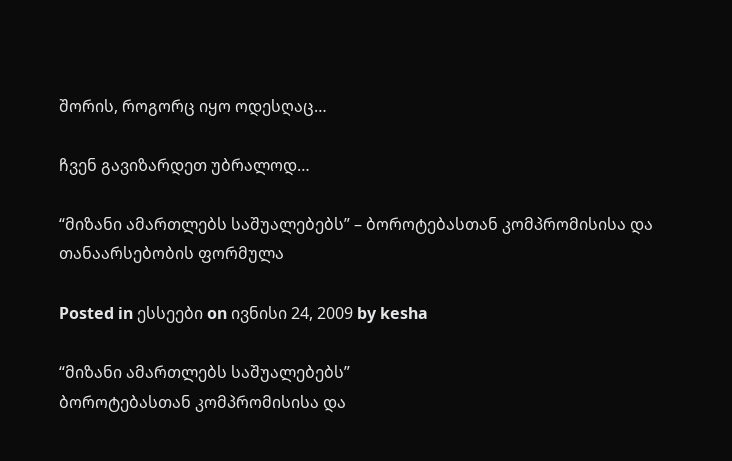შორის, როგორც იყო ოდესღაც…

ჩვენ გავიზარდეთ უბრალოდ…

“მიზანი ამართლებს საშუალებებს” – ბოროტებასთან კომპრომისისა და თანაარსებობის ფორმულა

Posted in ესსეები on ივნისი 24, 2009 by kesha

“მიზანი ამართლებს საშუალებებს”
ბოროტებასთან კომპრომისისა და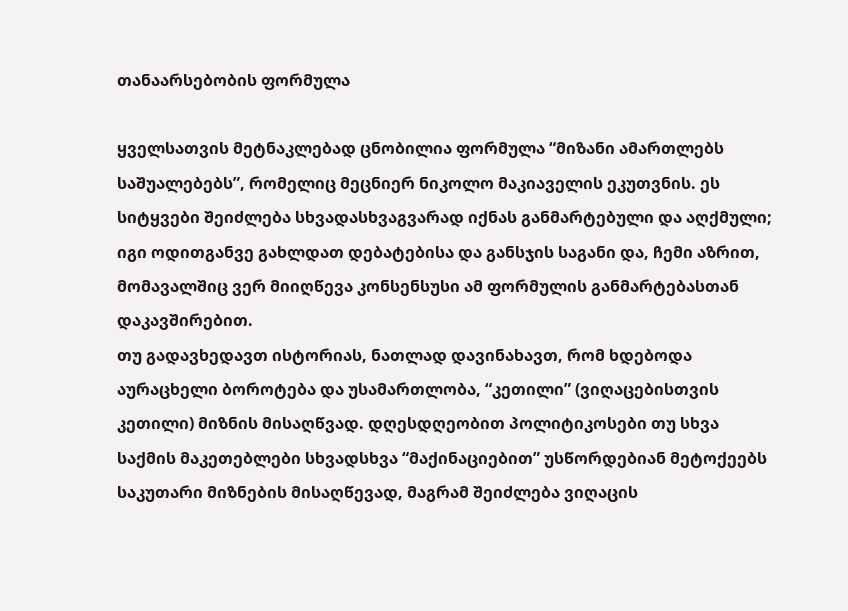თანაარსებობის ფორმულა

ყველსათვის მეტნაკლებად ცნობილია ფორმულა “მიზანი ამართლებს საშუალებებს”, რომელიც მეცნიერ ნიკოლო მაკიაველის ეკუთვნის. ეს სიტყვები შეიძლება სხვადასხვაგვარად იქნას განმარტებული და აღქმული; იგი ოდითგანვე გახლდათ დებატებისა და განსჯის საგანი და, ჩემი აზრით, მომავალშიც ვერ მიიღწევა კონსენსუსი ამ ფორმულის განმარტებასთან დაკავშირებით.
თუ გადავხედავთ ისტორიას, ნათლად დავინახავთ, რომ ხდებოდა აურაცხელი ბოროტება და უსამართლობა, “კეთილი” (ვიღაცებისთვის კეთილი) მიზნის მისაღწვად. დღესდღეობით პოლიტიკოსები თუ სხვა საქმის მაკეთებლები სხვადსხვა “მაქინაციებით” უსწორდებიან მეტოქეებს საკუთარი მიზნების მისაღწევად, მაგრამ შეიძლება ვიღაცის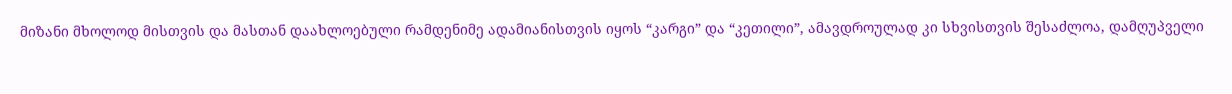მიზანი მხოლოდ მისთვის და მასთან დაახლოებული რამდენიმე ადამიანისთვის იყოს “კარგი” და “კეთილი”, ამავდროულად კი სხვისთვის შესაძლოა, დამღუპველი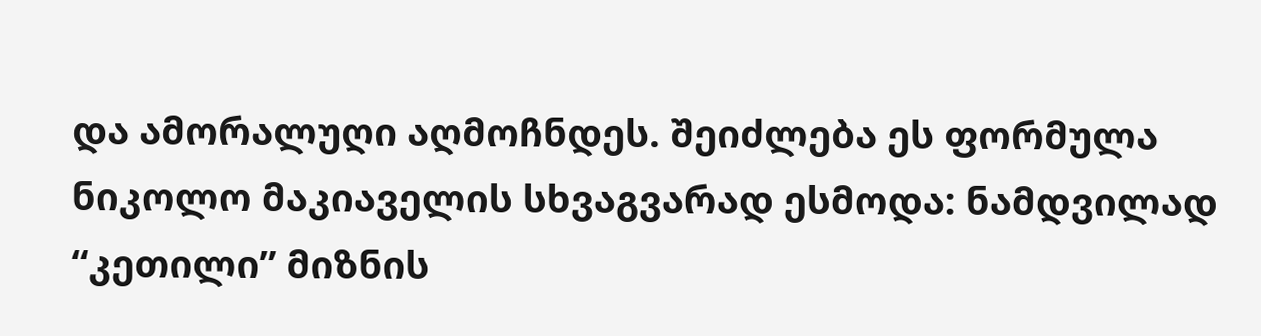და ამორალუღი აღმოჩნდეს. შეიძლება ეს ფორმულა ნიკოლო მაკიაველის სხვაგვარად ესმოდა: ნამდვილად “კეთილი” მიზნის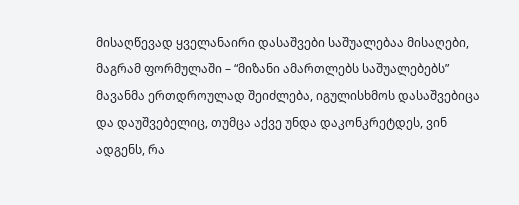მისაღწევად ყველანაირი დასაშვები საშუალებაა მისაღები, მაგრამ ფორმულაში – “მიზანი ამართლებს საშუალებებს” მავანმა ერთდროულად შეიძლება, იგულისხმოს დასაშვებიცა და დაუშვებელიც, თუმცა აქვე უნდა დაკონკრეტდეს, ვინ ადგენს, რა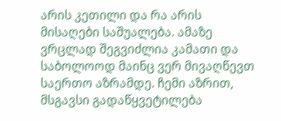არის კეთილი და რა არის მისაღები საშუალება. ამაზე ვრცლად შეგვიძლია კამათი და საბოლოოდ მაინც ვერ მივაღწევთ საერთო აზრამდე. ჩემი აზრით, მსგავსი გადაწყვეტილება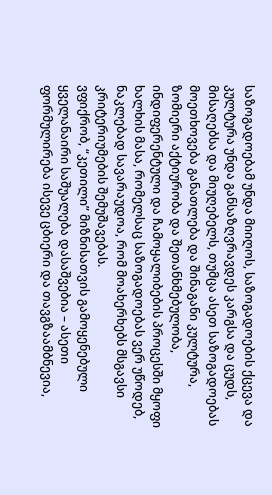საზოგადოებამ უნდა მიიღოს, საზოგადოების ქცევა და კულტურა უნდა განსაზღვრავდეს კარგსა და ცუდს, მისაღებსა და მიუღებელს, თუმცა ასეთ საზოგადოებას მოეთხოვება განათლება და შინაგანი კულტურა, ზომიერი აქტიურობა და შეთანხმებულობა, ინდიფერენტული და ჩამოყალიბების პროცესში მყოფი ხალხის მასა, რომელსაც საზოგადოებას ვერ უწოდებ, ნაკლებად სავარაუდოა, რომ მოახერხებს მსგავსი კრიტერიუმების შემუშავებას.
ვფიქრობ, “კეთილი” მიზნისათვის გამოყენებული ყველანაირი საშუალება დასაშვებია – ასეთი ფორმულირება ისევე ცბიერი და თავგზაამბნევია,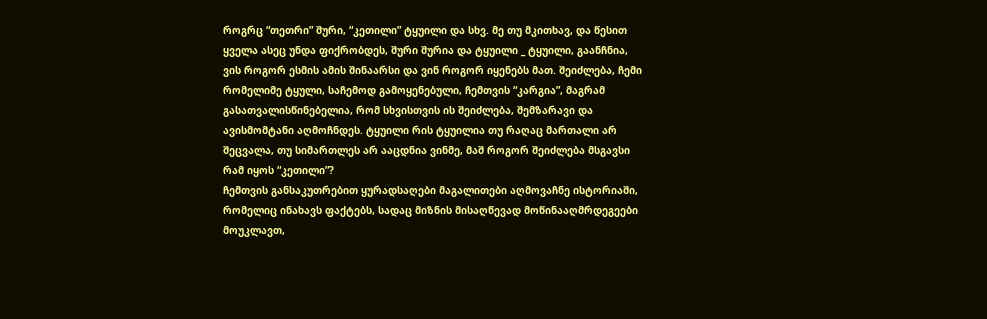როგრც “თეთრი” შური, “კეთილი” ტყუილი და სხვ. მე თუ მკითხავ, და წესით ყველა ასეც უნდა ფიქრობდეს, შური შურია და ტყუილი _ ტყუილი, გაანჩნია, ვის როგორ ესმის ამის შინაარსი და ვინ როგორ იყენებს მათ. შეიძლება, ჩემი რომელიმე ტყული, საჩემოდ გამოყენებული, ჩემთვის “კარგია”, მაგრამ გასათვალისწინებელია, რომ სხვისთვის ის შეიძლება, შემზარავი და ავისმომტანი აღმოჩნდეს. ტყუილი რის ტყუილია თუ რაღაც მართალი არ შეცვალა, თუ სიმართლეს არ ააცდნია ვინმე, მაშ როგორ შეიძლება მსგავსი რამ იყოს “კეთილი”?
ჩემთვის განსაკუთრებით ყურადსაღები მაგალითები აღმოვაჩნე ისტორიაში, რომელიც ინახავს ფაქტებს, სადაც მიზნის მისაღწევად მოწინააღმრდეგეები მოუკლავთ,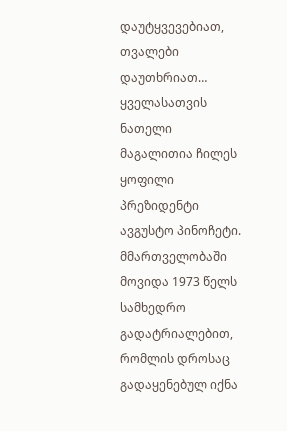დაუტყვევებიათ, თვალები დაუთხრიათ…
ყველასათვის ნათელი მაგალითია ჩილეს ყოფილი პრეზიდენტი ავგუსტო პინოჩეტი. მმართველობაში მოვიდა 1973 წელს სამხედრო გადატრიალებით, რომლის დროსაც გადაყენებულ იქნა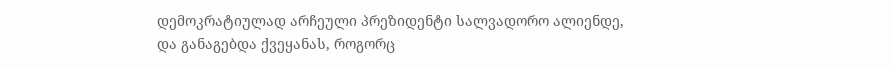დემოკრატიულად არჩეული პრეზიდენტი სალვადორო ალიენდე, და განაგებდა ქვეყანას, როგორც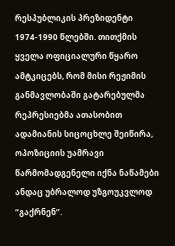რესპუბლიკის პრეზიდენტი 1974-1990 წლებში. თითქმის ყველა ოფიციალური წყარო ამტკიცებს, რომ მისი რეჟიმის განმავლობაში გატარებულმა რეპრესიებმა ათასობით ადამიანის სიცოცხლე შეიწირა, ოპოზიციის უამრავი წარმომადგენელი იქნა ნაწამები ანდაც უბრალოდ უზგოუკვლოდ “გაქრნენ”.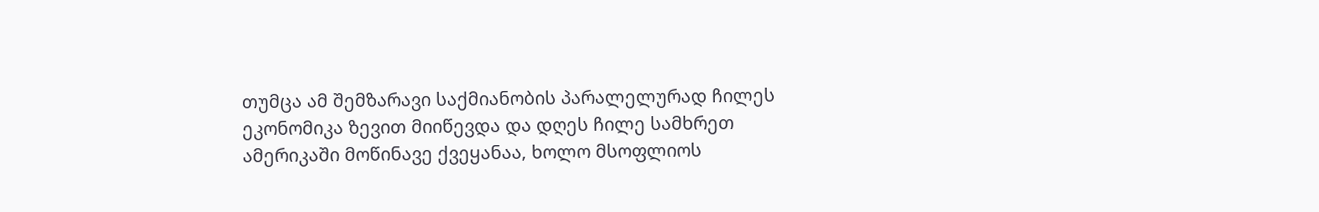თუმცა ამ შემზარავი საქმიანობის პარალელურად ჩილეს ეკონომიკა ზევით მიიწევდა და დღეს ჩილე სამხრეთ ამერიკაში მოწინავე ქვეყანაა, ხოლო მსოფლიოს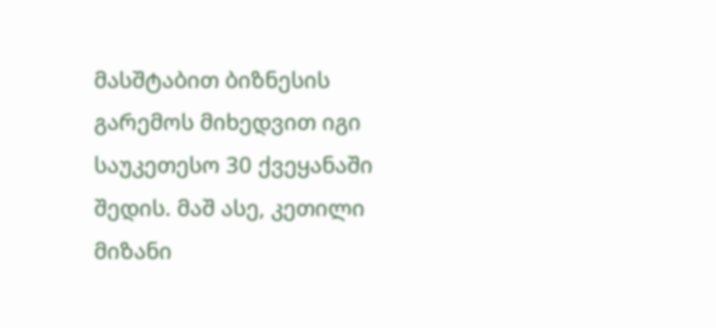მასშტაბით ბიზნესის გარემოს მიხედვით იგი საუკეთესო 30 ქვეყანაში შედის. მაშ ასე, კეთილი მიზანი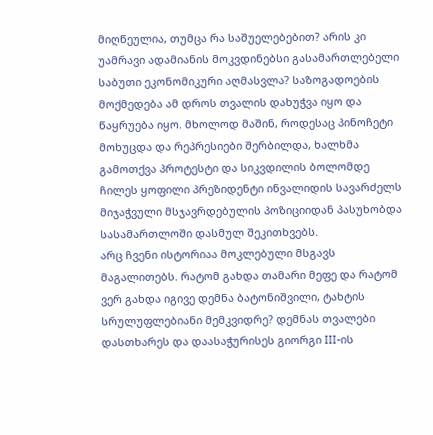მიღწეულია, თუმცა რა საშუელებებით? არის კი უამრავი ადამიანის მოკვდინებსი გასამართლებელი საბუთი ეკონომიკური აღმასვლა? საზოგადოების მოქმედება ამ დროს თვალის დახუჭვა იყო და წაყრუება იყო. მხოლოდ მაშინ, როდესაც პინოჩეტი მოხუცდა და რეპრესიები შერბილდა, ხალხმა გამოთქვა პროტესტი და სიკვდილის ბოლომდე ჩილეს ყოფილი პრეზიდენტი ინვალიდის სავარძელს მიჯაჭვული მსჯავრდებულის პოზიციიდან პასუხობდა სასამართლოში დასმულ შეკითხვებს.
არც ჩვენი ისტორიაა მოკლებული მსგავს მაგალითებს. რატომ გახდა თამარი მეფე და რატომ ვერ გახდა იგივე დემნა ბატონიშვილი, ტახტის სრულუფლებიანი მემკვიდრე? დემნას თვალები დასთხარეს და დაასაჭურისეს გიორგი III-ის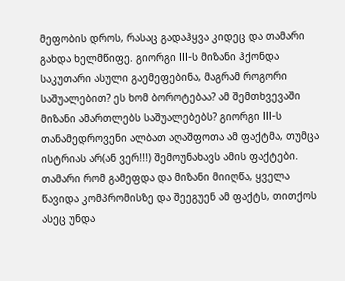მეფობის დროს, რასაც გადაჰყვა კიდეც და თამარი გახდა ხელმწიფე. გიორგი III-ს მიზანი ჰქონდა საკუთარი ასული გაემეფებინა, მაგრამ როგორი საშუალებით? ეს ხომ ბოროტებაა? ამ შემთხვევაში მიზანი ამართლებს საშუალებებს? გიორგი III-ს თანამედროვენი ალბათ აღაშფოთა ამ ფაქტმა, თუმცა ისტრიას არ(ან ვერ!!!) შემოუნახავს ამის ფაქტები. თამარი რომ გამეფდა და მიზანი მიიღწა, ყველა წავიდა კომპრომისზე და შეეგუენ ამ ფაქტს, თითქოს ასეც უნდა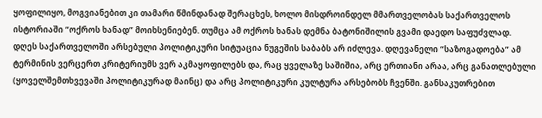ყოფილიყო, მოგვიანებით კი თამარი წმინდანად შერაცხეს, ხოლო მისდროინდელ მმართველობას საქართველოს ისტორიაში “ოქროს ხანად” მოიხსენიებენ. თუმცა ამ ოქროს ხანას დემნა ბატონიშილის გვამი დაედო საფუძვლად.
დღეს საქართველოში არსებული პოლიტიკური სიტუაცია ნუგეშის საბაბს არ იძლევა. დღევანელი “საზოგადოება” ამ ტერმინის ვერცერთ კრიტერიუმს ვერ აკმაყოფილებს და, რაც ყველაზე საშიშია, არც ერთიანი არაა, არც განათლებული (ყოველშემთხვევაში პოლიტიკურად მაინც) და არც პოლიტიკური კულტურა არსებობს ჩვენში. განსაკუთრებით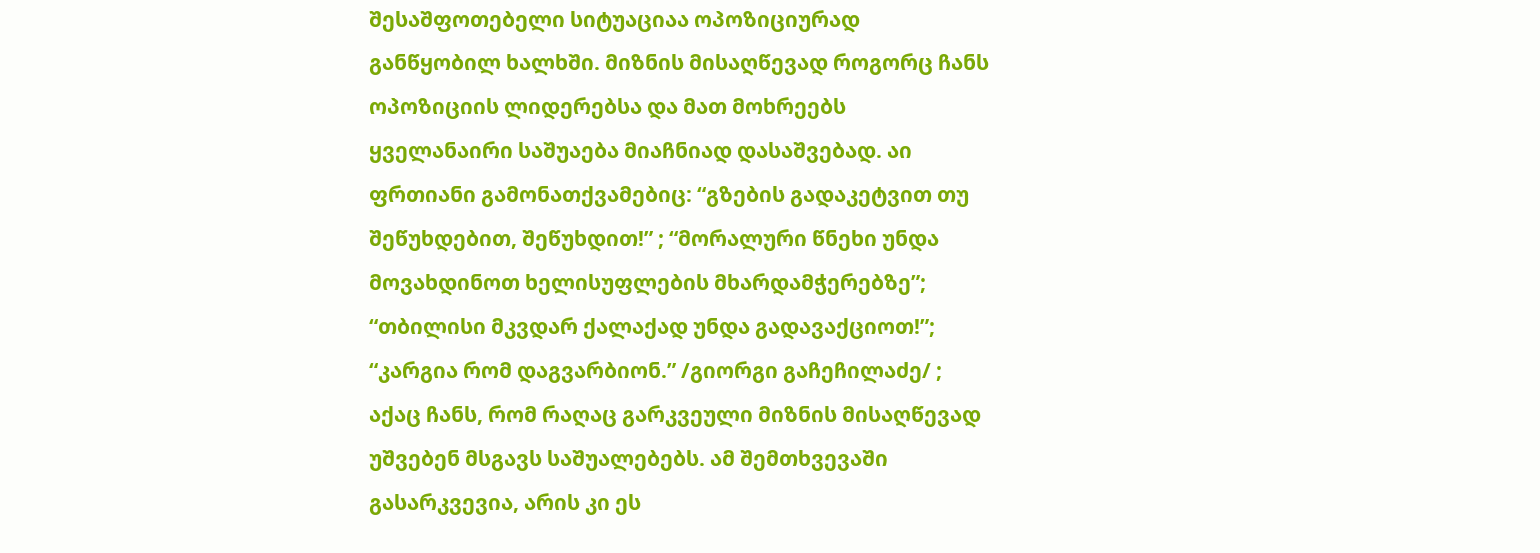შესაშფოთებელი სიტუაციაა ოპოზიციურად განწყობილ ხალხში. მიზნის მისაღწევად როგორც ჩანს ოპოზიციის ლიდერებსა და მათ მოხრეებს ყველანაირი საშუაება მიაჩნიად დასაშვებად. აი ფრთიანი გამონათქვამებიც: “გზების გადაკეტვით თუ შეწუხდებით, შეწუხდით!” ; “მორალური წნეხი უნდა მოვახდინოთ ხელისუფლების მხარდამჭერებზე”;  “თბილისი მკვდარ ქალაქად უნდა გადავაქციოთ!”; “კარგია რომ დაგვარბიონ.” /გიორგი გაჩეჩილაძე/ ; აქაც ჩანს, რომ რაღაც გარკვეული მიზნის მისაღწევად უშვებენ მსგავს საშუალებებს. ამ შემთხვევაში გასარკვევია, არის კი ეს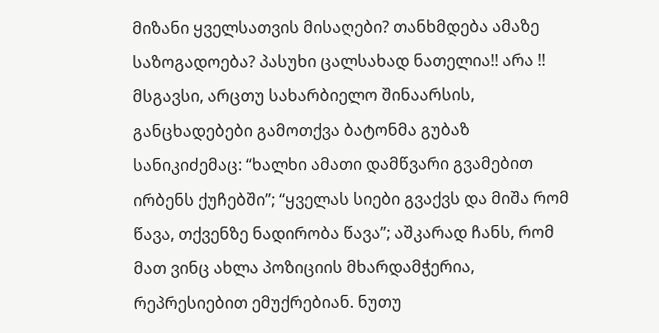მიზანი ყველსათვის მისაღები? თანხმდება ამაზე საზოგადოება? პასუხი ცალსახად ნათელია!! არა !!
მსგავსი, არცთუ სახარბიელო შინაარსის, განცხადებები გამოთქვა ბატონმა გუბაზ სანიკიძემაც: “ხალხი ამათი დამწვარი გვამებით ირბენს ქუჩებში”; “ყველას სიები გვაქვს და მიშა რომ წავა, თქვენზე ნადირობა წავა”; აშკარად ჩანს, რომ მათ ვინც ახლა პოზიციის მხარდამჭერია, რეპრესიებით ემუქრებიან. ნუთუ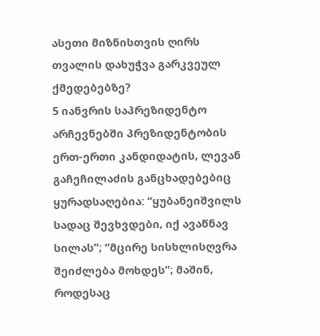ასეთი მიზნისთვის ღირს თვალის დახუჭვა გარკვეულ ქმედებებზე?
5 იანვრის საპრეზიდენტო არჩევნებში პრეზიდენტობის ერთ-ერთი კანდიდატის, ლევან გაჩეჩილაძის განცხადებებიც ყურადსაღებია: “ყუბანეიშვილს სადაც შევხვდები, იქ ავაწნავ სილას”; “მცირე სისხლისღვრა შეიძლება მოხდეს”; მაშინ, როდესაც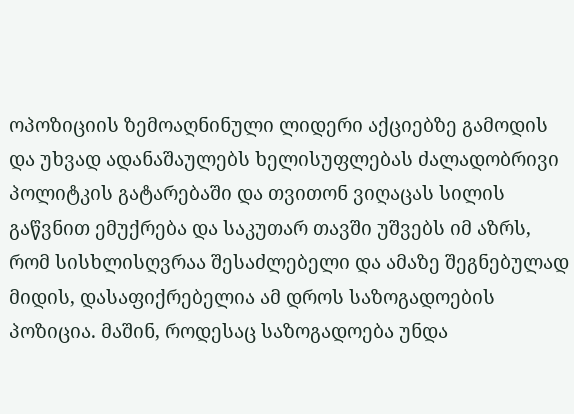ოპოზიციის ზემოაღნინული ლიდერი აქციებზე გამოდის და უხვად ადანაშაულებს ხელისუფლებას ძალადობრივი პოლიტკის გატარებაში და თვითონ ვიღაცას სილის გაწვნით ემუქრება და საკუთარ თავში უშვებს იმ აზრს, რომ სისხლისღვრაა შესაძლებელი და ამაზე შეგნებულად მიდის, დასაფიქრებელია ამ დროს საზოგადოების პოზიცია. მაშინ, როდესაც საზოგადოება უნდა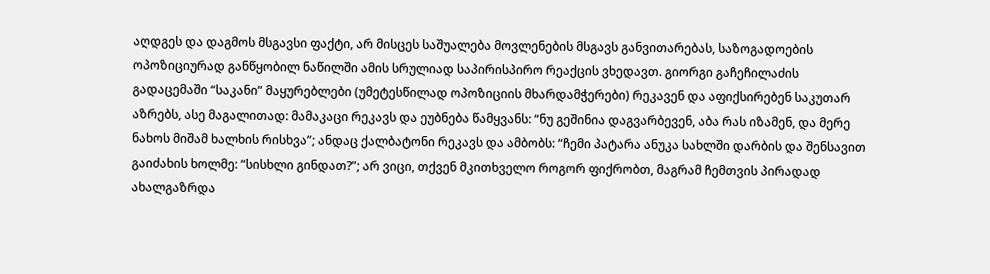აღდგეს და დაგმოს მსგავსი ფაქტი, არ მისცეს საშუალება მოვლენების მსგავს განვითარებას, საზოგადოების ოპოზიციურად განწყობილ ნაწილში ამის სრულიად საპირისპირო რეაქცის ვხედავთ. გიორგი გაჩეჩილაძის გადაცემაში “საკანი” მაყურებლები (უმეტესწილად ოპოზიციის მხარდამჭერები) რეკავენ და აფიქსირებენ საკუთარ აზრებს, ასე მაგალითად: მამაკაცი რეკავს და ეუბნება წამყვანს: “ნუ გეშინია დაგვარბევენ, აბა რას იზამენ, და მერე ნახოს მიშამ ხალხის რისხვა”; ანდაც ქალბატონი რეკავს და ამბობს: “ჩემი პატარა ანუკა სახლში დარბის და შენსავით გაიძახის ხოლმე: “სისხლი გინდათ?”; არ ვიცი, თქვენ მკითხველო როგორ ფიქრობთ, მაგრამ ჩემთვის პირადად ახალგაზრდა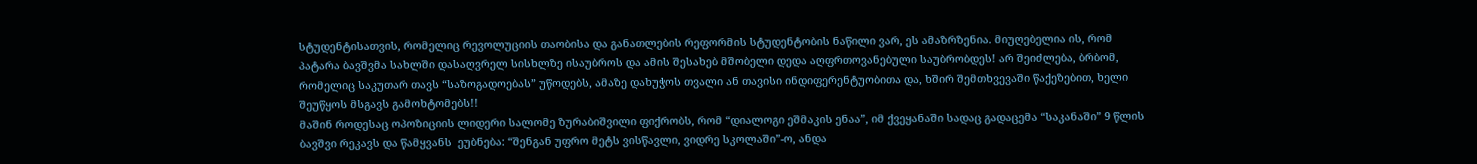სტუდენტისათვის, რომელიც რევოლუციის თაობისა და განათლების რეფორმის სტუდენტობის ნაწილი ვარ, ეს ამაზრზენია. მიუღებელია ის, რომ პატარა ბავშვმა სახლში დასაღვრელ სისხლზე ისაუბროს და ამის შესახებ მშობელი დედა აღფრთოვანებული საუბრობდეს! არ შეიძლება, ბრბომ, რომელიც საკუთარ თავს “საზოგადოებას” უწოდებს, ამაზე დახუჭოს თვალი ან თავისი ინდიფერენტუობითა და, ხშირ შემთხვევაში წაქეზებით, ხელი შეუწყოს მსგავს გამოხტომებს!!
მაშინ როდესაც ოპოზიციის ლიდერი სალომე ზურაბიშვილი ფიქრობს, რომ “დიალოგი ეშმაკის ენაა”, იმ ქვეყანაში სადაც გადაცემა “საკანაში” 9 წლის ბავშვი რეკავს და წამყვანს  ეუბნება: “შენგან უფრო მეტს ვისწავლი, ვიდრე სკოლაში”-ო, ანდა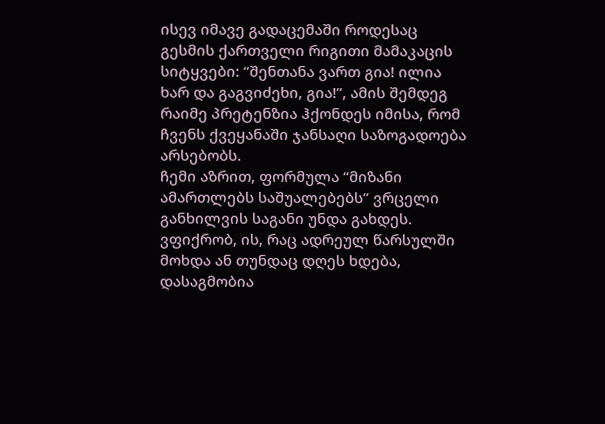ისევ იმავე გადაცემაში როდესაც გესმის ქართველი რიგითი მამაკაცის სიტყვები: “შენთანა ვართ გია! ილია ხარ და გაგვიძეხი, გია!”, ამის შემდეგ რაიმე პრეტენზია ჰქონდეს იმისა, რომ ჩვენს ქვეყანაში ჯანსაღი საზოგადოება არსებობს.
ჩემი აზრით, ფორმულა “მიზანი ამართლებს საშუალებებს” ვრცელი განხილვის საგანი უნდა გახდეს. ვფიქრობ, ის, რაც ადრეულ წარსულში მოხდა ან თუნდაც დღეს ხდება, დასაგმობია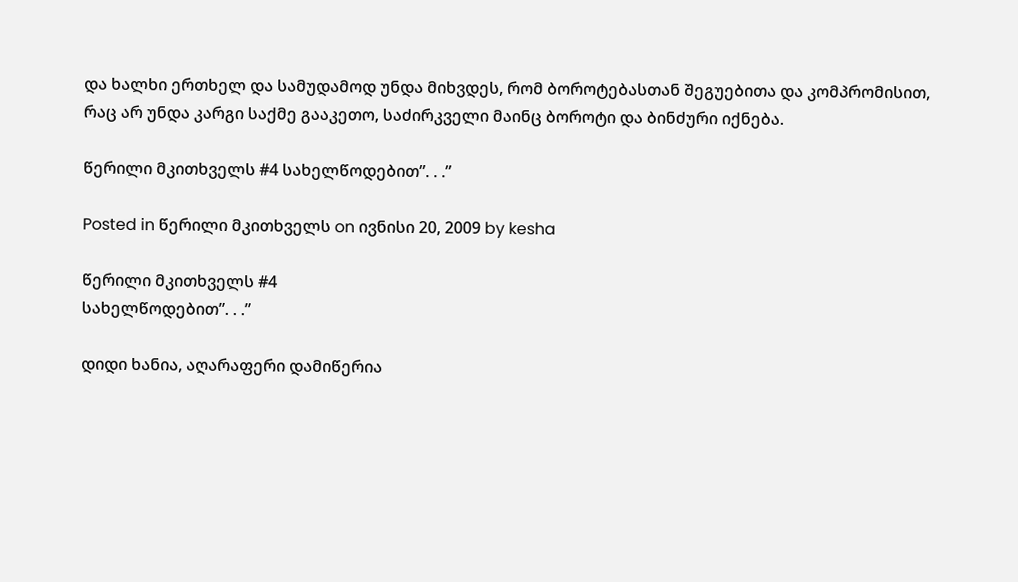და ხალხი ერთხელ და სამუდამოდ უნდა მიხვდეს, რომ ბოროტებასთან შეგუებითა და კომპრომისით, რაც არ უნდა კარგი საქმე გააკეთო, საძირკველი მაინც ბოროტი და ბინძური იქნება.

წერილი მკითხველს #4 სახელწოდებით”. . .”

Posted in წერილი მკითხველს on ივნისი 20, 2009 by kesha

წერილი მკითხველს #4
სახელწოდებით”. . .”

დიდი ხანია, აღარაფერი დამიწერია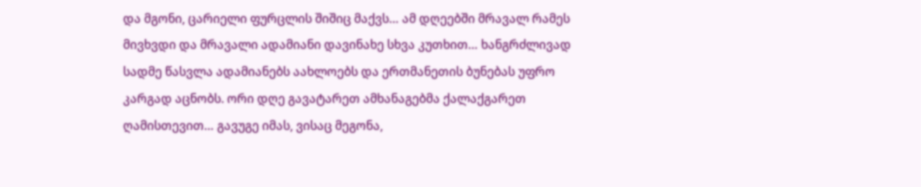და მგონი, ცარიელი ფურცლის შიშიც მაქვს… ამ დღეებში მრავალ რამეს მივხვდი და მრავალი ადამიანი დავინახე სხვა კუთხით… ხანგრძლივად სადმე წასვლა ადამიანებს აახლოებს და ერთმანეთის ბუნებას უფრო კარგად აცნობს. ორი დღე გავატარეთ ამხანაგებმა ქალაქგარეთ ღამისთევით… გავუგე იმას, ვისაც მეგონა,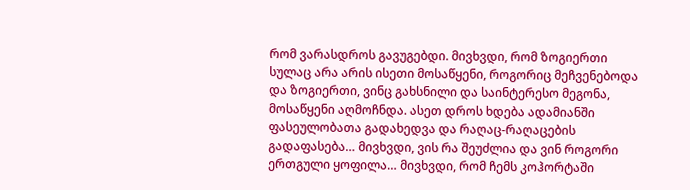რომ ვარასდროს გავუგებდი. მივხვდი, რომ ზოგიერთი სულაც არა არის ისეთი მოსაწყენი, როგორიც მეჩვენებოდა და ზოგიერთი, ვინც გახსნილი და საინტერესო მეგონა, მოსაწყენი აღმოჩნდა. ასეთ დროს ხდება ადამიანში ფასეულობათა გადახედვა და რაღაც-რაღაცების გადაფასება… მივხვდი, ვის რა შეუძლია და ვინ როგორი ერთგული ყოფილა… მივხვდი, რომ ჩემს კოჰორტაში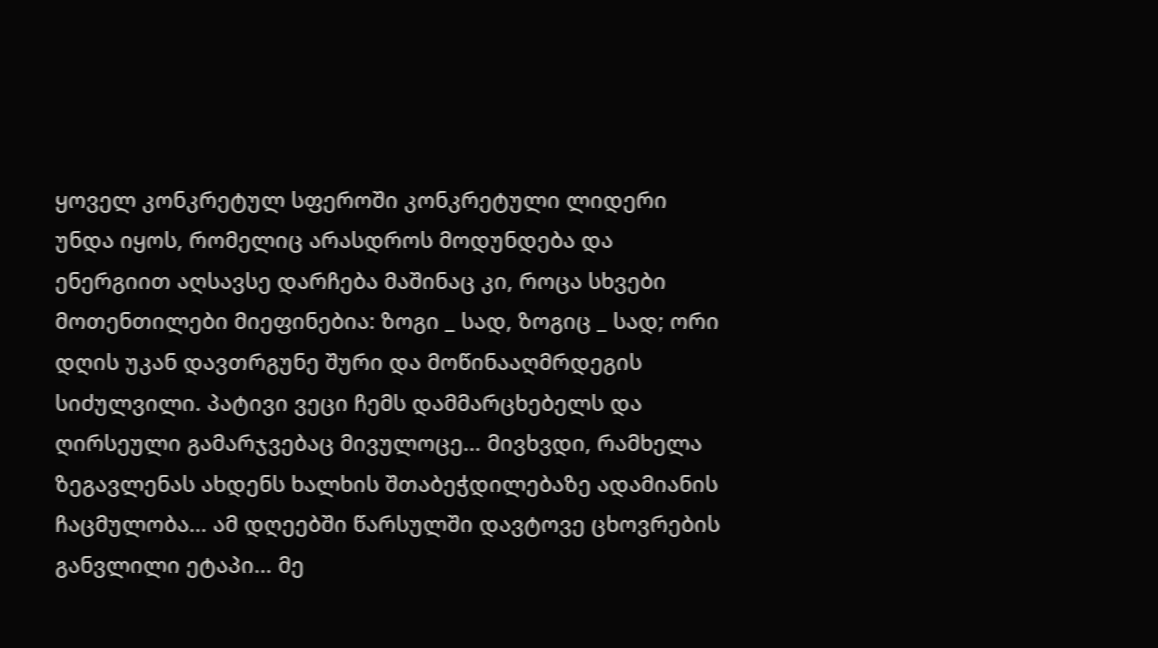ყოველ კონკრეტულ სფეროში კონკრეტული ლიდერი უნდა იყოს, რომელიც არასდროს მოდუნდება და ენერგიით აღსავსე დარჩება მაშინაც კი, როცა სხვები მოთენთილები მიეფინებია: ზოგი _ სად, ზოგიც _ სად; ორი დღის უკან დავთრგუნე შური და მოწინააღმრდეგის სიძულვილი. პატივი ვეცი ჩემს დამმარცხებელს და ღირსეული გამარჯვებაც მივულოცე… მივხვდი, რამხელა ზეგავლენას ახდენს ხალხის შთაბეჭდილებაზე ადამიანის ჩაცმულობა… ამ დღეებში წარსულში დავტოვე ცხოვრების განვლილი ეტაპი… მე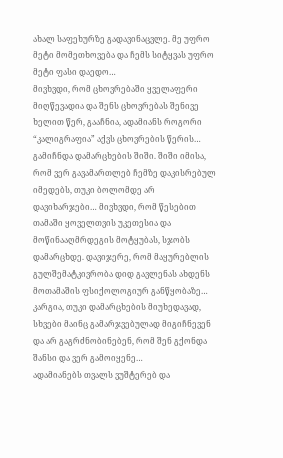ახალ საფეხურზე გადავინაცვლე. მე უფრო მეტი მომეთხოვება და ჩემს სიტყვას უფრო მეტი ფასი დაედო…
მივხვდი, რომ ცხოვრებაში ყველაფერი მიღწევადია და შენს ცხოვრებას შენივე ხელით წერ, გააჩნია, ადამიანს როგორი “კალიგრაფია” აქვს ცხოვრების წერის… გამიჩნდა დამარცხების შიში. შიში იმისა, რომ ვერ გავამართლებ ჩემზე დაკისრებულ იმედებს, თუკი ბოლომდე არ დავიხარჯები… მივხვდი, რომ წესებით თამაში ყოველთვის უკეთესია და მოწინააღმრდეგის მოტყუბას, სჯობს დამარცხდე. დავიჯერე, რომ მაყურებლის გულშემატკივრობა დიდ გავლენას ახდენს მოთამაშის ფსიქოლოგიურ განწყობაზე… კარგია, თუკი დამარცხების მიუხედავად, სხვები მაინც გამარჯვებულად მიგიჩნევენ და არ გაგრძნობინებენ, რომ შენ გქონდა შანსი და ვერ გამოიყენე…
ადამიანებს თვალს ვუშტერებ და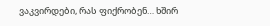ვაკვირდები, რას ფიქრობენ… ხშირ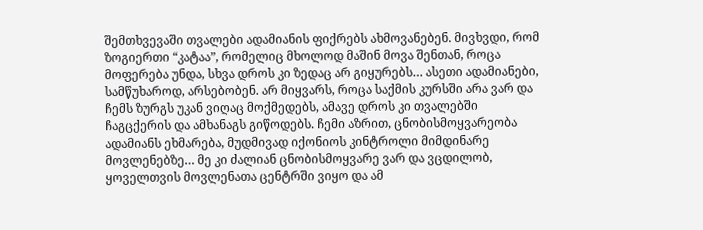შემთხვევაში თვალები ადამიანის ფიქრებს ახმოვანებენ. მივხვდი, რომ ზოგიერთი “კატაა”, რომელიც მხოლოდ მაშინ მოვა შენთან, როცა მოფერება უნდა, სხვა დროს კი ზედაც არ გიყურებს… ასეთი ადამიანები, სამწუხაროდ, არსებობენ. არ მიყვარს, როცა საქმის კურსში არა ვარ და ჩემს ზურგს უკან ვიღაც მოქმედებს, ამავე დროს კი თვალებში ჩაგცქერის და ამხანაგს გიწოდებს. ჩემი აზრით, ცნობისმოყვარეობა ადამიანს ეხმარება, მუდმივად იქონიოს კინტროლი მიმდინარე მოვლენებზე… მე კი ძალიან ცნობისმოყვარე ვარ და ვცდილობ, ყოველთვის მოვლენათა ცენტრში ვიყო და ამ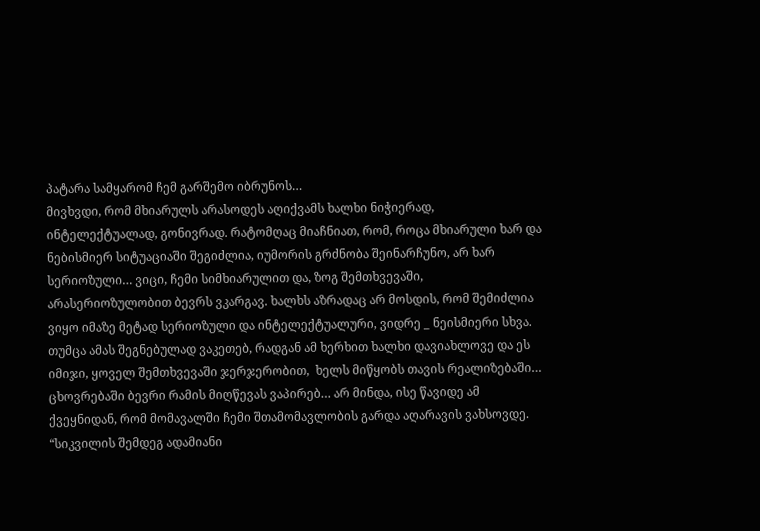პატარა სამყარომ ჩემ გარშემო იბრუნოს…
მივხვდი, რომ მხიარულს არასოდეს აღიქვამს ხალხი ნიჭიერად, ინტელექტუალად, გონივრად. რატომღაც მიაჩნიათ, რომ, როცა მხიარული ხარ და ნებისმიერ სიტუაციაში შეგიძლია, იუმორის გრძნობა შეინარჩუნო, არ ხარ სერიოზული… ვიცი, ჩემი სიმხიარულით და, ზოგ შემთხვევაში, არასერიოზულობით ბევრს ვკარგავ. ხალხს აზრადაც არ მოსდის, რომ შემიძლია ვიყო იმაზე მეტად სერიოზული და ინტელექტუალური, ვიდრე _ ნეისმიერი სხვა. თუმცა ამას შეგნებულად ვაკეთებ, რადგან ამ ხერხით ხალხი დავიახლოვე და ეს იმიჯი, ყოველ შემთხვევაში ჯერჯერობით,  ხელს მიწყობს თავის რეალიზებაში… ცხოვრებაში ბევრი რამის მიღწევას ვაპირებ… არ მინდა, ისე წავიდე ამ ქვეყნიდან, რომ მომავალში ჩემი შთამომავლობის გარდა აღარავის ვახსოვდე. “სიკვილის შემდეგ ადამიანი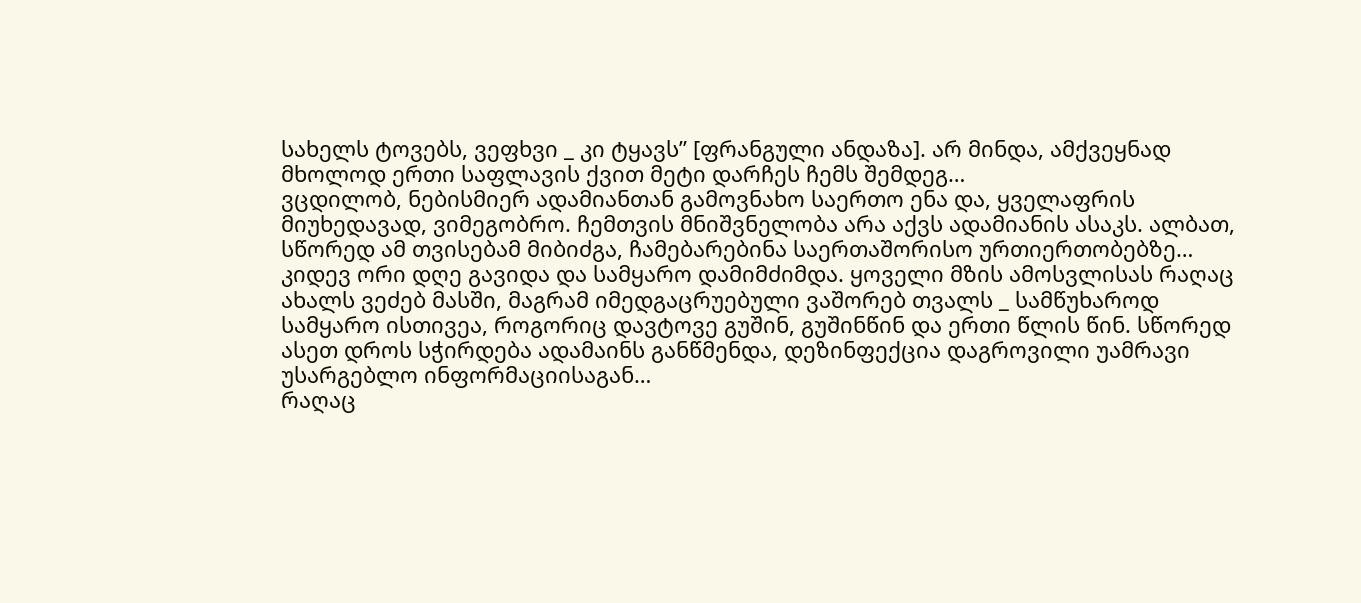სახელს ტოვებს, ვეფხვი _ კი ტყავს” [ფრანგული ანდაზა]. არ მინდა, ამქვეყნად მხოლოდ ერთი საფლავის ქვით მეტი დარჩეს ჩემს შემდეგ…
ვცდილობ, ნებისმიერ ადამიანთან გამოვნახო საერთო ენა და, ყველაფრის მიუხედავად, ვიმეგობრო. ჩემთვის მნიშვნელობა არა აქვს ადამიანის ასაკს. ალბათ, სწორედ ამ თვისებამ მიბიძგა, ჩამებარებინა საერთაშორისო ურთიერთობებზე…
კიდევ ორი დღე გავიდა და სამყარო დამიმძიმდა. ყოველი მზის ამოსვლისას რაღაც ახალს ვეძებ მასში, მაგრამ იმედგაცრუებული ვაშორებ თვალს _ სამწუხაროდ სამყარო ისთივეა, როგორიც დავტოვე გუშინ, გუშინწინ და ერთი წლის წინ. სწორედ ასეთ დროს სჭირდება ადამაინს განწმენდა, დეზინფექცია დაგროვილი უამრავი უსარგებლო ინფორმაციისაგან…
რაღაც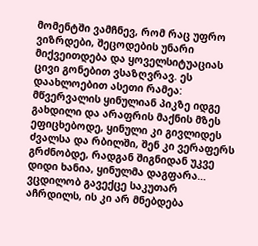მომენტში ვამჩნევ, რომ რაც უფრო ვიზრდები, შეცოდების უნარი მიქვეითდება და ყოველსიტუაციას ცივი გონებით ვსაზღვრავ. ეს დაახლოებით ასეთი რამეა: მწვერვალის ყინულიან პიკზე იდგე გახდილი და არაფრის მაქნის მზეს ეფიცხებოდე, ყინული კი გივლიდეს ძვალსა და რბილში, შენ კი ვერაფერს გრძნობდე, რადგან შიგნიდან უკვე დიდი ხანია, ყინულმა დაგფარა… ვცდილობ გავექცე საკუთარ აჩრდილს, ის კი არ მნებდება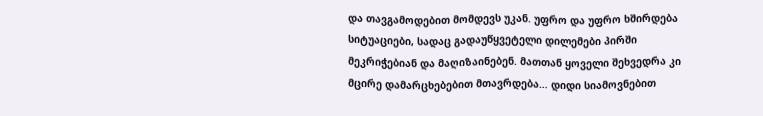და თავგამოდებით მომდევს უკან. უფრო და უფრო ხშირდება სიტუაციები, სადაც გადაუწყვეტელი დილემები პირში მეკრიჭებიან და მაღიზაინებენ. მათთან ყოველი შეხვედრა კი მცირე დამარცხებებით მთავრდება… დიდი სიამოვნებით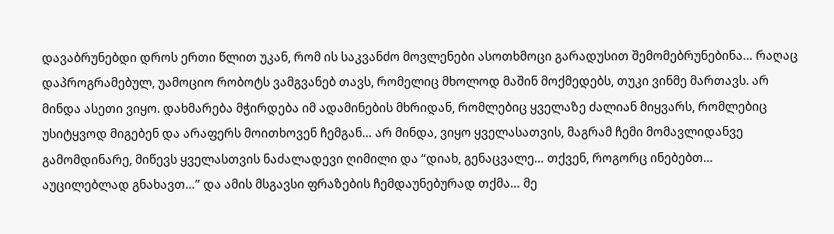დავაბრუნებდი დროს ერთი წლით უკან, რომ ის საკვანძო მოვლენები ასოთხმოცი გარადუსით შემომებრუნებინა… რაღაც დაპროგრამებულ, უამოციო რობოტს ვამგვანებ თავს, რომელიც მხოლოდ მაშინ მოქმედებს, თუკი ვინმე მართავს. არ მინდა ასეთი ვიყო. დახმარება მჭირდება იმ ადამინების მხრიდან, რომლებიც ყველაზე ძალიან მიყვარს, რომლებიც უსიტყვოდ მიგებენ და არაფერს მოითხოვენ ჩემგან… არ მინდა, ვიყო ყველასათვის, მაგრამ ჩემი მომავლიდანვე გამომდინარე, მიწევს ყველასთვის ნაძალადევი ღიმილი და “დიახ, გენაცვალე… თქვენ, როგორც ინებებთ… აუცილებლად გნახავთ…” და ამის მსგავსი ფრაზების ჩემდაუნებურად თქმა… მე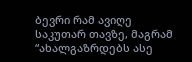ბევრი რამ ავიღე საკუთარ თავზე, მაგრამ “ახალგაზრდებს ასე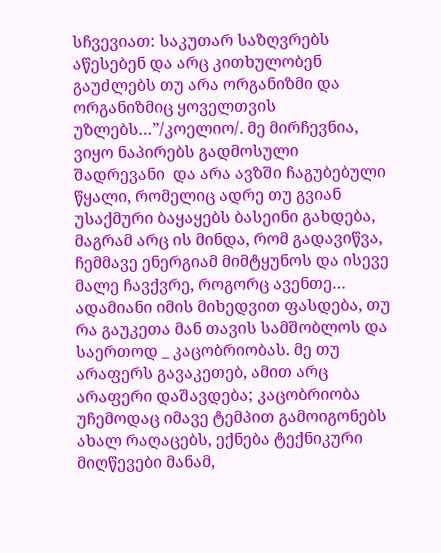სჩვევიათ: საკუთარ საზღვრებს აწესებენ და არც კითხულობენ გაუძლებს თუ არა ორგანიზმი და ორგანიზმიც ყოველთვის უზლებს…”/კოელიო/. მე მირჩევნია, ვიყო ნაპირებს გადმოსული შადრევანი  და არა ავზში ჩაგუბებული წყალი, რომელიც ადრე თუ გვიან უსაქმური ბაყაყებს ბასეინი გახდება, მაგრამ არც ის მინდა, რომ გადავიწვა, ჩემმავე ენერგიამ მიმტყუნოს და ისევე მალე ჩავქვრე, როგორც ავენთე… ადამიანი იმის მიხედვით ფასდება, თუ რა გაუკეთა მან თავის სამშობლოს და საერთოდ _ კაცობრიობას. მე თუ არაფერს გავაკეთებ, ამით არც არაფერი დაშავდება; კაცობრიობა უჩემოდაც იმავე ტემპით გამოიგონებს ახალ რაღაცებს, ექნება ტექნიკური მიღწევები მანამ,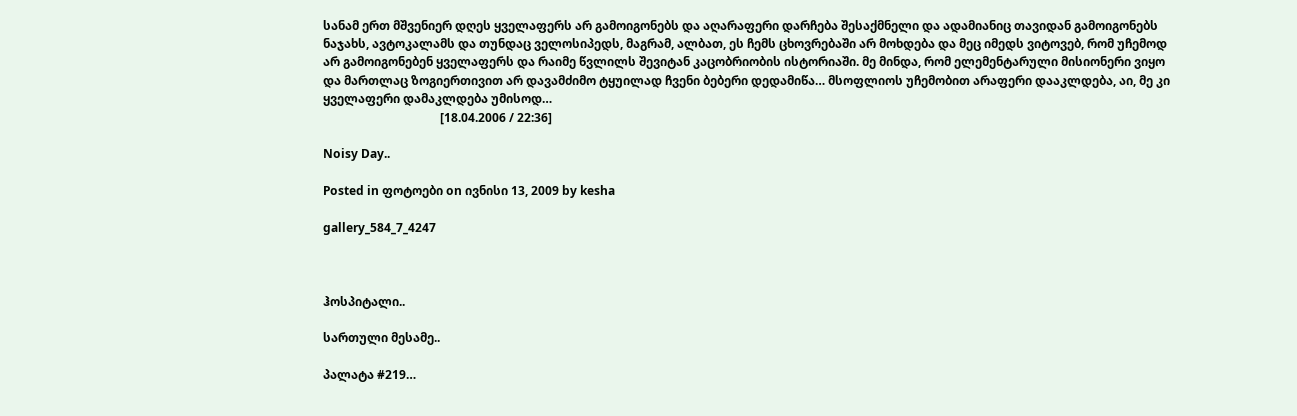სანამ ერთ მშვენიერ დღეს ყველაფერს არ გამოიგონებს და აღარაფერი დარჩება შესაქმნელი და ადამიანიც თავიდან გამოიგონებს ნაჯახს, ავტოკალამს და თუნდაც ველოსიპედს, მაგრამ, ალბათ, ეს ჩემს ცხოვრებაში არ მოხდება და მეც იმედს ვიტოვებ, რომ უჩემოდ არ გამოიგონებენ ყველაფერს და რაიმე წვლილს შევიტან კაცობრიობის ისტორიაში. მე მინდა, რომ ელემენტარული მისიონერი ვიყო და მართლაც ზოგიერთივით არ დავამძიმო ტყუილად ჩვენი ბებერი დედამიწა… მსოფლიოს უჩემობით არაფერი დააკლდება, აი, მე კი ყველაფერი დამაკლდება უმისოდ…
                                       [18.04.2006 / 22:36]

Noisy Day..

Posted in ფოტოები on ივნისი 13, 2009 by kesha

gallery_584_7_4247



ჰოსპიტალი..

სართული მესამე..

პალატა #219…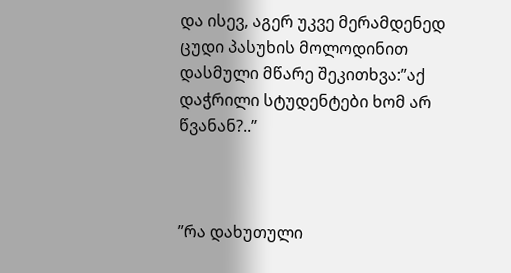და ისევ, აგერ უკვე მერამდენედ ცუდი პასუხის მოლოდინით დასმული მწარე შეკითხვა:”აქ დაჭრილი სტუდენტები ხომ არ წვანან?..”



”რა დახუთული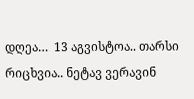დღეა…  13 აგვისტოა.. თარსი რიცხვია.. ნეტავ ვერავინ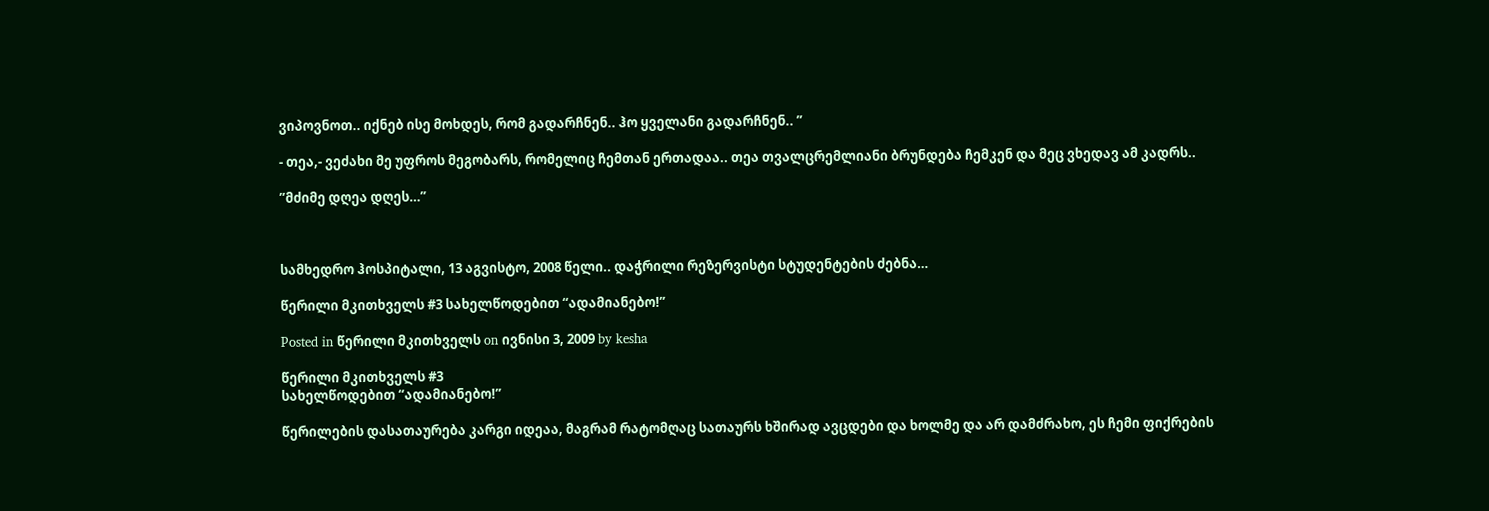ვიპოვნოთ.. იქნებ ისე მოხდეს, რომ გადარჩნენ.. ჰო ყველანი გადარჩნენ.. ”

- თეა,- ვეძახი მე უფროს მეგობარს, რომელიც ჩემთან ერთადაა.. თეა თვალცრემლიანი ბრუნდება ჩემკენ და მეც ვხედავ ამ კადრს..

”მძიმე დღეა დღეს…”



სამხედრო ჰოსპიტალი, 13 აგვისტო, 2008 წელი.. დაჭრილი რეზერვისტი სტუდენტების ძებნა…

წერილი მკითხველს #3 სახელწოდებით “ადამიანებო!”

Posted in წერილი მკითხველს on ივნისი 3, 2009 by kesha

წერილი მკითხველს #3
სახელწოდებით “ადამიანებო!”

წერილების დასათაურება კარგი იდეაა, მაგრამ რატომღაც სათაურს ხშირად ავცდები და ხოლმე და არ დამძრახო, ეს ჩემი ფიქრების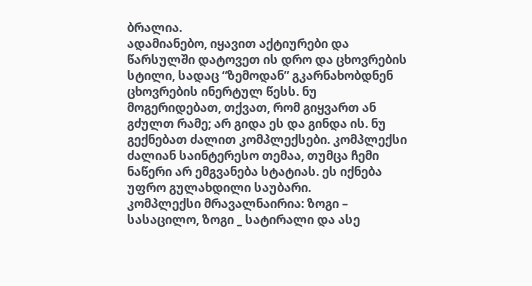ბრალია.
ადამიანებო, იყავით აქტიურები და წარსულში დატოვეთ ის დრო და ცხოვრების სტილი, სადაც “ზემოდან” გკარნახობდნენ ცხოვრების ინერტულ წესს. ნუ მოგერიდებათ, თქვათ, რომ გიყვართ ან გძულთ რამე; არ გიდა ეს და გინდა ის. ნუ გექნებათ ძალით კომპლექსები. კომპლექსი ძალიან საინტერესო თემაა, თუმცა ჩემი ნაწერი არ ემგვანება სტატიას. ეს იქნება უფრო გულახდილი საუბარი.
კომპლექსი მრავალნაირია: ზოგი – სასაცილო, ზოგი _ სატირალი და ასე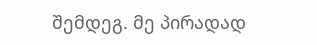შემდეგ. მე პირადად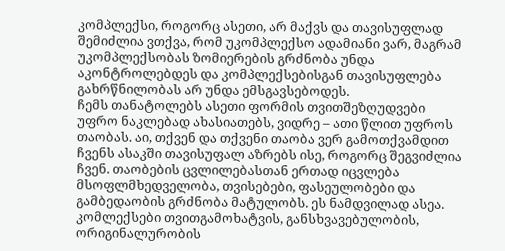კომპლექსი, როგორც ასეთი, არ მაქვს და თავისუფლად შემიძლია ვთქვა, რომ უკომპლექსო ადამიანი ვარ, მაგრამ უკომპლექსობას ზომიერების გრძნობა უნდა აკონტროლებდეს და კომპლექსებისგან თავისუფლება გახრწნილობას არ უნდა ემსგავსებოდეს.
ჩემს თანატოლებს ასეთი ფორმის თვითშეზღუდვები უფრო ნაკლებად ახასიათებს, ვიდრე – ათი წლით უფროს თაობას. აი, თქვენ და თქვენი თაობა ვერ გამოთქვამდით ჩვენს ასაკში თავისუფალ აზრებს ისე, როგორც შეგვიძლია ჩვენ. თაობების ცვლილებასთან ერთად იცვლება მსოფლმხედველობა, თვისებები, ფასეულობები და გამბედაობის გრძნობა მატულობს. ეს ნამდვილად ასეა.
კომლექსები თვითგამოხატვის, განსხვავებულობის, ორიგინალურობის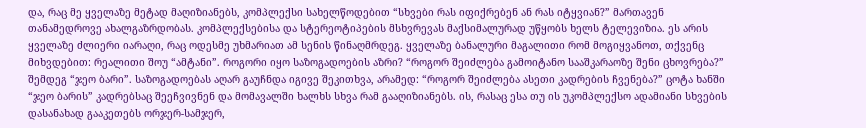და, რაც მე ყველაზე მეტად მაღიზიანებს, კომპლექსი სახელწოდებით “სხვები რას იფიქრებენ ან რას იტყვიან?” მართავენ თანამედროვე ახალგაზრდობას. კომპლექსებისა და სტერეოტიპების მსხვრევას მაქსიმალურად უწყობს ხელს ტელევიზია. ეს არის ყველაზე ძლიერი იარაღი, რაც ოდესმე უხმარიათ ამ სენის წინაღმრდეგ. ყველაზე ბანალური მაგალითი რომ მოგიყვანოთ, თქვენც მიხვდებით: რეალითი შოუ “ამტანი”. როგორი იყო საზოგადოების აზრი? “როგორ შეიძლება გამოიტანო სააშკარაოზე შენი ცხოვრება?” შემდეგ “ჯეო ბარი”. საზოგადოებას აღარ გაუჩნდა იგივე შეკითხვა, არამედ: “როგორ შეიძლება ასეთი კადრების ჩვენება?” ცოტა ხანში “ჯეო ბარის” კადრებსაც შეეჩვივნენ და მომავალში ხალხს სხვა რამ გააღიზიანებს. ის, რასაც ესა თუ ის უკომპლექსო ადამიანი სხვების დასანახად გააკეთებს ორჯერ-სამჯერ,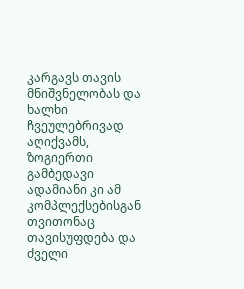კარგავს თავის მნიშვნელობას და ხალხი ჩვეულებრივად აღიქვამს, ზოგიერთი გამბედავი ადამიანი კი ამ კომპლექსებისგან თვითონაც თავისუფდება და ძველი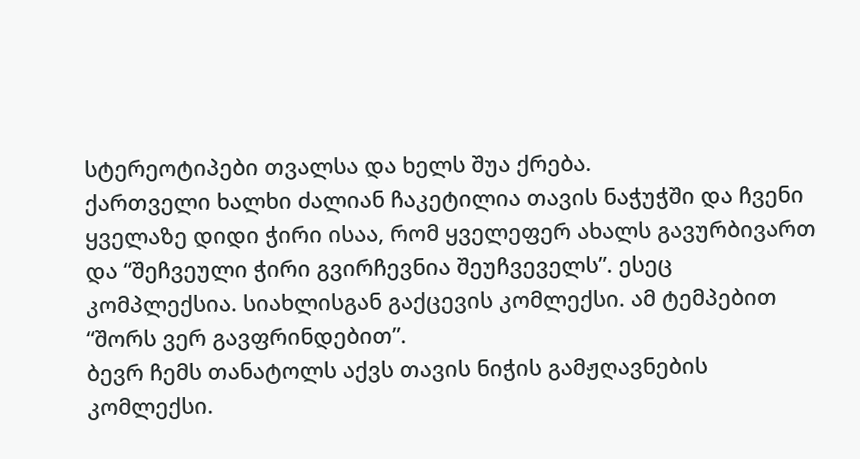სტერეოტიპები თვალსა და ხელს შუა ქრება.
ქართველი ხალხი ძალიან ჩაკეტილია თავის ნაჭუჭში და ჩვენი ყველაზე დიდი ჭირი ისაა, რომ ყველეფერ ახალს გავურბივართ და “შეჩვეული ჭირი გვირჩევნია შეუჩვეველს”. ესეც კომპლექსია. სიახლისგან გაქცევის კომლექსი. ამ ტემპებით “შორს ვერ გავფრინდებით”.
ბევრ ჩემს თანატოლს აქვს თავის ნიჭის გამჟღავნების კომლექსი.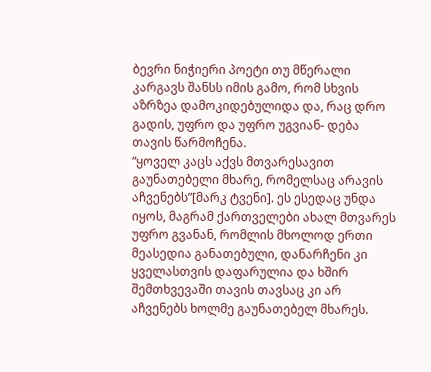ბევრი ნიჭიერი პოეტი თუ მწერალი კარგავს შანსს იმის გამო, რომ სხვის აზრზეა დამოკიდებულიდა და, რაც დრო გადის, უფრო და უფრო უგვიან- დება თავის წარმოჩენა.
“ყოველ კაცს აქვს მთვარესავით გაუნათებელი მხარე, რომელსაც არავის აჩვენებს”[მარკ ტვენი]. ეს ესედაც უნდა იყოს, მაგრამ ქართველები ახალ მთვარეს უფრო გვანან, რომლის მხოლოდ ერთი მეასედია განათებული, დანარჩენი კი ყველასთვის დაფარულია და ხშირ შემთხვევაში თავის თავსაც კი არ აჩვენებს ხოლმე გაუნათებელ მხარეს.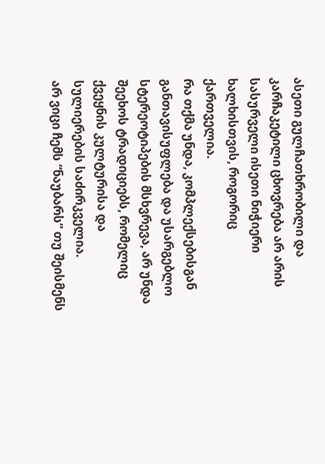ასეთი გულჩათხრობილი და კარჩაკეტილი ცხოვრება არ არის სასურველი ისეთი ნიჭიერი ხალხისთვის, როგორიც ქართველია.
რა თქმა უნდა, კომპლექსებისგან განთავისუფლება და უსარგებლო სტერეოტიპების მსხვრევა, არ უნდა შეეხოს ტრადიციებს, რომელიც ქვეყნის კულტურისა და სულიერების საძირკველია.
არ ვიცი ჩემს “ნაუბარს” თუ შეისმენს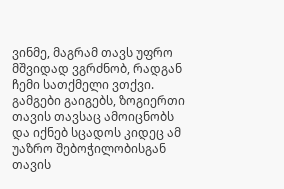ვინმე, მაგრამ თავს უფრო მშვიდად ვგრძნობ, რადგან ჩემი სათქმელი ვთქვი. გამგები გაიგებს, ზოგიერთი თავის თავსაც ამოიცნობს და იქნებ სცადოს კიდეც ამ უაზრო შებოჭილობისგან თავის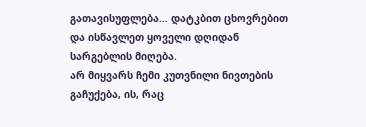გათავისუფლება… დატკბით ცხოვრებით და ისწავლეთ ყოველი დღიდან სარგებლის მიღება.
არ მიყვარს ჩემი კუთვნილი ნივთების გაჩუქება, ის, რაც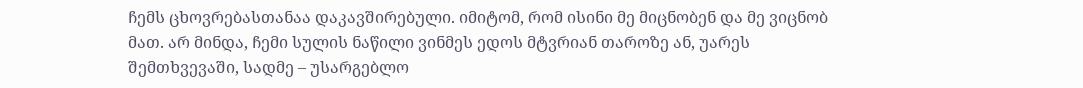ჩემს ცხოვრებასთანაა დაკავშირებული. იმიტომ, რომ ისინი მე მიცნობენ და მე ვიცნობ მათ. არ მინდა, ჩემი სულის ნაწილი ვინმეს ედოს მტვრიან თაროზე ან, უარეს შემთხვევაში, სადმე – უსარგებლო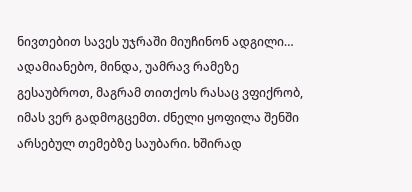ნივთებით სავეს უჯრაში მიუჩინონ ადგილი…
ადამიანებო, მინდა, უამრავ რამეზე გესაუბროთ, მაგრამ თითქოს რასაც ვფიქრობ, იმას ვერ გადმოგცემთ. ძნელი ყოფილა შენში არსებულ თემებზე საუბარი. ხშირად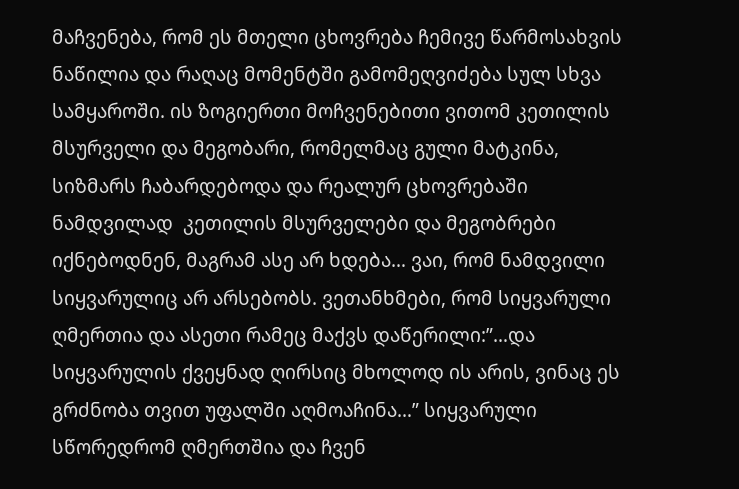მაჩვენება, რომ ეს მთელი ცხოვრება ჩემივე წარმოსახვის ნაწილია და რაღაც მომენტში გამომეღვიძება სულ სხვა სამყაროში. ის ზოგიერთი მოჩვენებითი ვითომ კეთილის მსურველი და მეგობარი, რომელმაც გული მატკინა, სიზმარს ჩაბარდებოდა და რეალურ ცხოვრებაში ნამდვილად  კეთილის მსურველები და მეგობრები იქნებოდნენ, მაგრამ ასე არ ხდება… ვაი, რომ ნამდვილი სიყვარულიც არ არსებობს. ვეთანხმები, რომ სიყვარული ღმერთია და ასეთი რამეც მაქვს დაწერილი:”…და სიყვარულის ქვეყნად ღირსიც მხოლოდ ის არის, ვინაც ეს გრძნობა თვით უფალში აღმოაჩინა…” სიყვარული სწორედრომ ღმერთშია და ჩვენ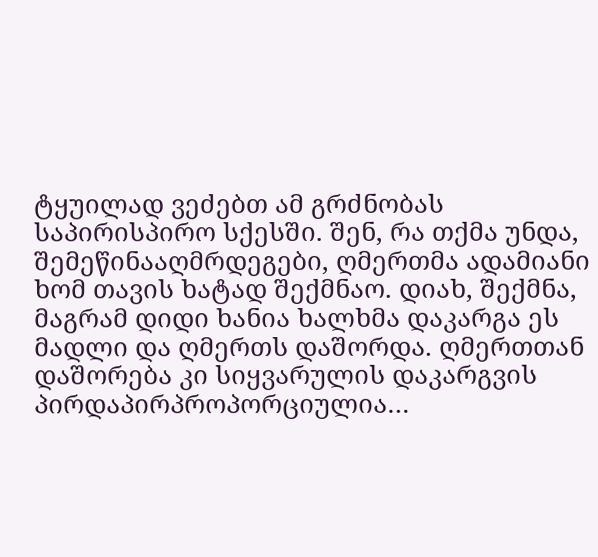ტყუილად ვეძებთ ამ გრძნობას საპირისპირო სქესში. შენ, რა თქმა უნდა, შემეწინააღმრდეგები, ღმერთმა ადამიანი ხომ თავის ხატად შექმნაო. დიახ, შექმნა, მაგრამ დიდი ხანია ხალხმა დაკარგა ეს მადლი და ღმერთს დაშორდა. ღმერთთან დაშორება კი სიყვარულის დაკარგვის პირდაპირპროპორციულია…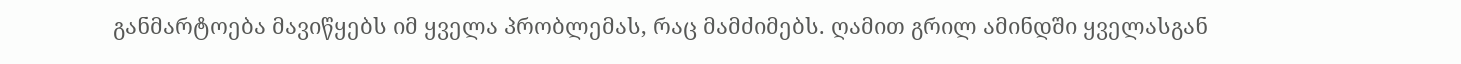განმარტოება მავიწყებს იმ ყველა პრობლემას, რაც მამძიმებს. ღამით გრილ ამინდში ყველასგან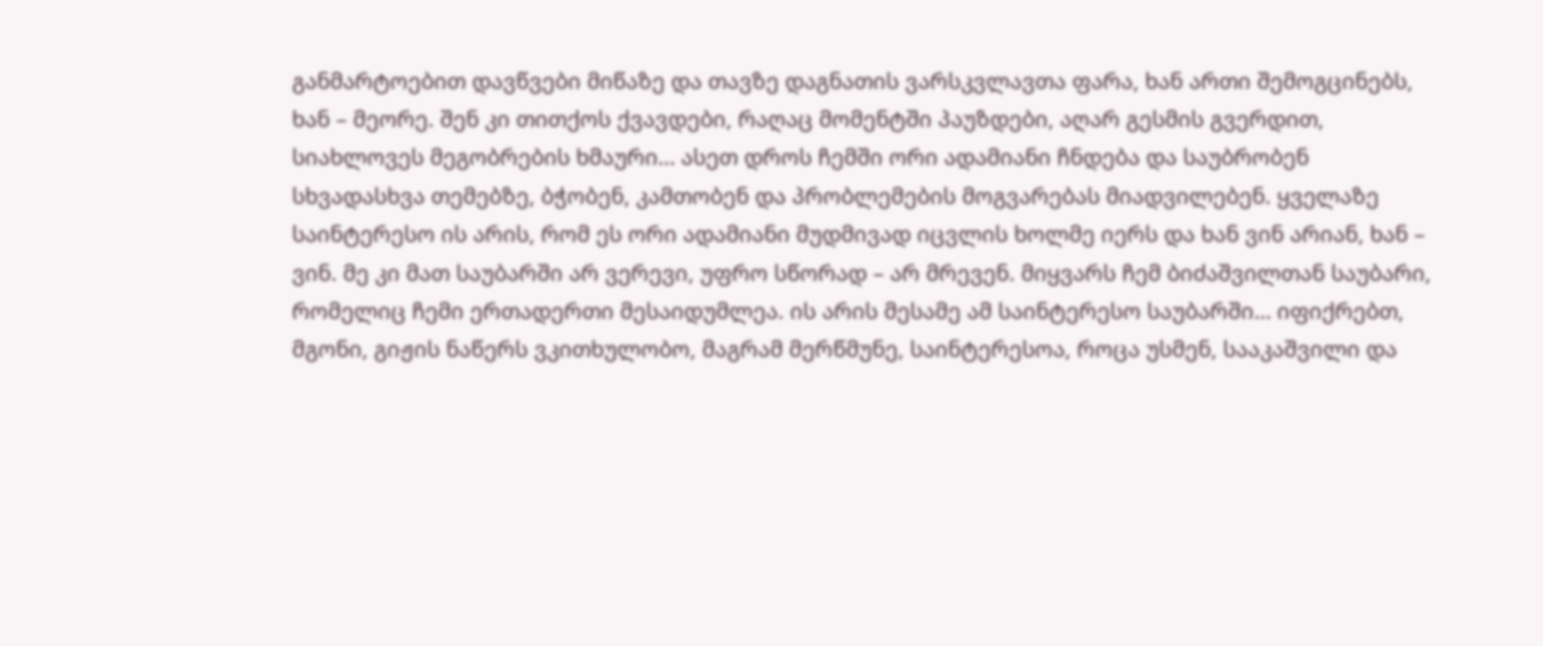განმარტოებით დავწვები მიწაზე და თავზე დაგნათის ვარსკვლავთა ფარა, ხან ართი შემოგცინებს, ხან – მეორე. შენ კი თითქოს ქვავდები, რაღაც მომენტში პაუზდები, აღარ გესმის გვერდით, სიახლოვეს მეგობრების ხმაური… ასეთ დროს ჩემში ორი ადამიანი ჩნდება და საუბრობენ სხვადასხვა თემებზე, ბჭობენ, კამთობენ და პრობლემების მოგვარებას მიადვილებენ. ყველაზე საინტერესო ის არის, რომ ეს ორი ადამიანი მუდმივად იცვლის ხოლმე იერს და ხან ვინ არიან, ხან – ვინ. მე კი მათ საუბარში არ ვერევი, უფრო სწორად – არ მრევენ. მიყვარს ჩემ ბიძაშვილთან საუბარი, რომელიც ჩემი ერთადერთი მესაიდუმლეა. ის არის მესამე ამ საინტერესო საუბარში… იფიქრებთ, მგონი, გიჟის ნაწერს ვკითხულობო, მაგრამ მერწმუნე, საინტერესოა, როცა უსმენ, სააკაშვილი და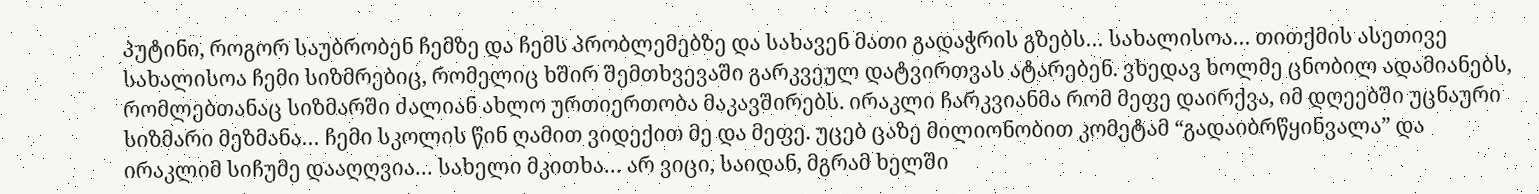პუტინი, როგორ საუბრობენ ჩემზე და ჩემს პრობლემებზე და სახავენ მათი გადაჭრის გზებს… სახალისოა… თითქმის ასეთივე სახალისოა ჩემი სიზმრებიც, რომელიც ხშირ შემთხვევაში გარკვეულ დატვირთვას ატარებენ. ვხედავ ხოლმე ცნობილ ადამიანებს, რომლებთანაც სიზმარში ძალიან ახლო ურთიერთობა მაკავშირებს. ირაკლი ჩარკვიანმა რომ მეფე დაირქვა, იმ დღეებში უცნაური სიზმარი მეზმანა… ჩემი სკოლის წინ ღამით ვიდექით მე და მეფე. უცებ ცაზე მილიონობით კომეტამ “გადაიბრწყინვალა” და ირაკლიმ სიჩუმე დააღღვია… სახელი მკითხა… არ ვიცი, საიდან, მგრამ ხელში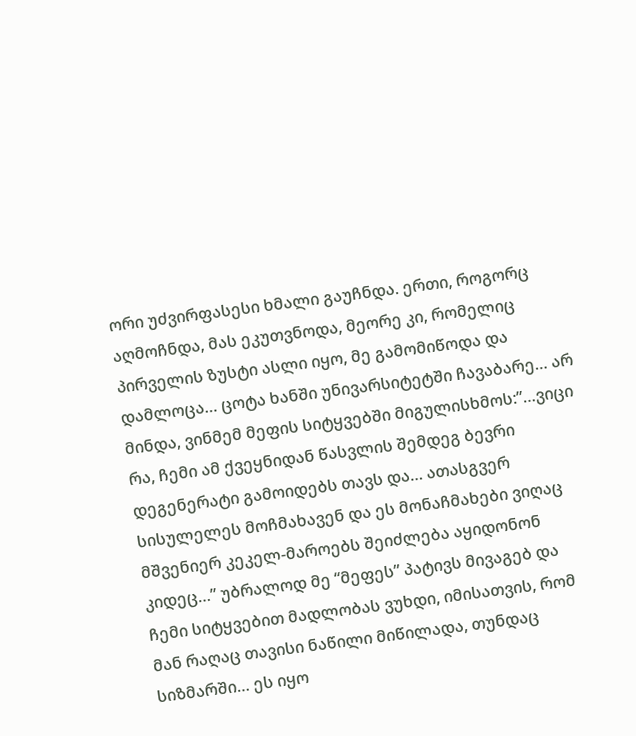ორი უძვირფასესი ხმალი გაუჩნდა. ერთი, როგორც აღმოჩნდა, მას ეკუთვნოდა, მეორე კი, რომელიც პირველის ზუსტი ასლი იყო, მე გამომიწოდა და დამლოცა… ცოტა ხანში უნივარსიტეტში ჩავაბარე… არ მინდა, ვინმემ მეფის სიტყვებში მიგულისხმოს:”…ვიცი რა, ჩემი ამ ქვეყნიდან წასვლის შემდეგ ბევრი დეგენერატი გამოიდებს თავს და… ათასგვერ სისულელეს მოჩმახავენ და ეს მონაჩმახები ვიღაც მშვენიერ კეკელ-მაროებს შეიძლება აყიდონონ კიდეც…” უბრალოდ მე “მეფეს” პატივს მივაგებ და ჩემი სიტყვებით მადლობას ვუხდი, იმისათვის, რომ მან რაღაც თავისი ნაწილი მიწილადა, თუნდაც სიზმარში… ეს იყო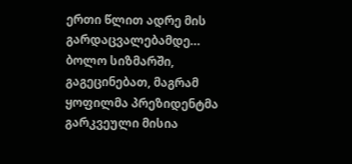ერთი წლით ადრე მის გარდაცვალებამდე…
ბოლო სიზმარში, გაგეცინებათ, მაგრამ ყოფილმა პრეზიდენტმა გარკვეული მისია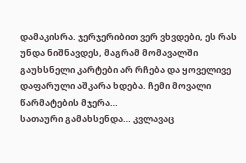დამაკისრა. ჯერჯერიბით ვერ ვხვდები, ეს რას უნდა ნიშნავდეს, მაგრამ მომავალში გაუხსნელი კარტები არ რჩება და ყოველივე დაფარული აშკარა ხდება. ჩემი მოვალი წარმატების მჯერა…
სათაური გამახსენდა… კვლავაც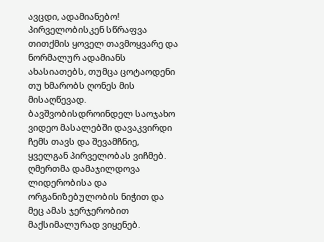ავცდი, ადამიანებო!
პირველობისკენ სწრაფვა თითქმის ყოველ თავმოყვარე და ნორმალურ ადამიანს ახასიათებს, თუმცა ცოტაოდენი თუ ხმარობს ღონეს მის მისაღწევად. ბავშვობისდროინდელ საოჯახო ვიდეო მასალებში დავაკვირდი ჩემს თავს და შევამჩნიე, ყველგან პირველობას ვიჩმებ. ღმერთმა დამაჯილდოვა ლიდერობისა და ორგანიზებულობის ნიჭით და მეც ამას ჯერჯერობით მაქსიმალურად ვიყენებ.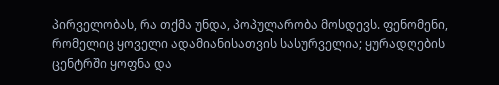პირველობას, რა თქმა უნდა, პოპულარობა მოსდევს. ფენომენი, რომელიც ყოველი ადამიანისათვის სასურველია; ყურადღების ცენტრში ყოფნა და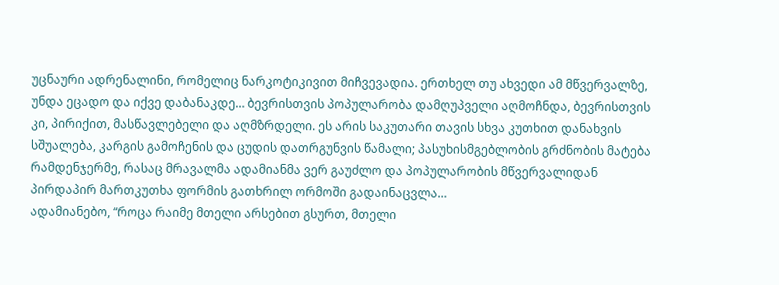უცნაური ადრენალინი, რომელიც ნარკოტიკივით მიჩვევადია. ერთხელ თუ ახვედი ამ მწვერვალზე, უნდა ეცადო და იქვე დაბანაკდე… ბევრისთვის პოპულარობა დამღუპველი აღმოჩნდა, ბევრისთვის კი, პირიქით, მასწავლებელი და აღმზრდელი. ეს არის საკუთარი თავის სხვა კუთხით დანახვის სშუალება, კარგის გამოჩენის და ცუდის დათრგუნვის წამალი; პასუხისმგებლობის გრძნობის მატება რამდენჯერმე, რასაც მრავალმა ადამიანმა ვერ გაუძლო და პოპულარობის მწვერვალიდან პირდაპირ მართკუთხა ფორმის გათხრილ ორმოში გადაინაცვლა…
ადამიანებო, “როცა რაიმე მთელი არსებით გსურთ, მთელი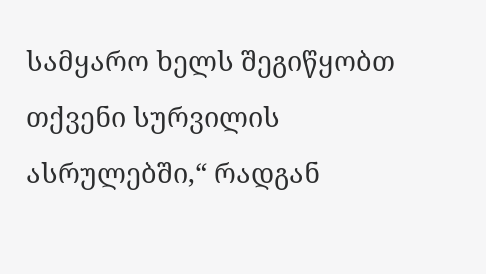სამყარო ხელს შეგიწყობთ თქვენი სურვილის ასრულებში,“ რადგან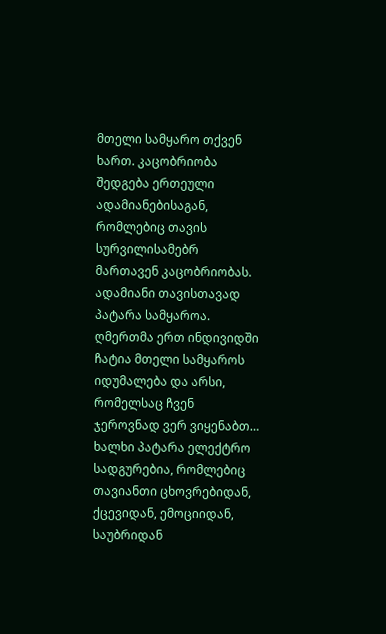მთელი სამყარო თქვენ ხართ. კაცობრიობა შედგება ერთეული ადამიანებისაგან, რომლებიც თავის სურვილისამებრ მართავენ კაცობრიობას. ადამიანი თავისთავად პატარა სამყაროა. ღმერთმა ერთ ინდივიდში ჩატია მთელი სამყაროს იდუმალება და არსი, რომელსაც ჩვენ ჯეროვნად ვერ ვიყენაბთ… ხალხი პატარა ელექტრო სადგურებია, რომლებიც თავიანთი ცხოვრებიდან, ქცევიდან, ემოციიდან, საუბრიდან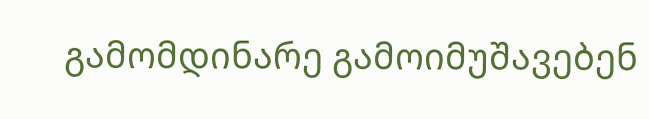გამომდინარე გამოიმუშავებენ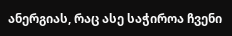ანერგიას, რაც ასე საჭიროა ჩვენი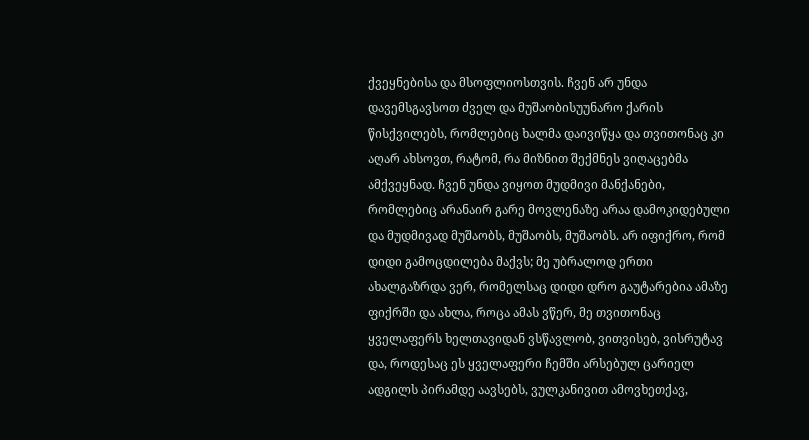ქვეყნებისა და მსოფლიოსთვის. ჩვენ არ უნდა დავემსგავსოთ ძველ და მუშაობისუუნარო ქარის წისქვილებს, რომლებიც ხალმა დაივიწყა და თვითონაც კი აღარ ახსოვთ, რატომ, რა მიზნით შექმნეს ვიღაცებმა ამქვეყნად. ჩვენ უნდა ვიყოთ მუდმივი მანქანები, რომლებიც არანაირ გარე მოვლენაზე არაა დამოკიდებული და მუდმივად მუშაობს, მუშაობს, მუშაობს. არ იფიქრო, რომ დიდი გამოცდილება მაქვს; მე უბრალოდ ერთი ახალგაზრდა ვერ, რომელსაც დიდი დრო გაუტარებია ამაზე ფიქრში და ახლა, როცა ამას ვწერ, მე თვითონაც ყველაფერს ხელთავიდან ვსწავლობ, ვითვისებ, ვისრუტავ და, როდესაც ეს ყველაფერი ჩემში არსებულ ცარიელ ადგილს პირამდე აავსებს, ვულკანივით ამოვხეთქავ,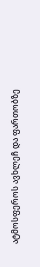ატმოსფეროს ავხლეჩ და ფართობზე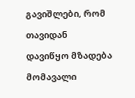გავიშლები, რომ თავიდან დავიწყო მზადება მომავალი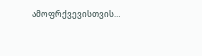ამოფრქვევისთვის…